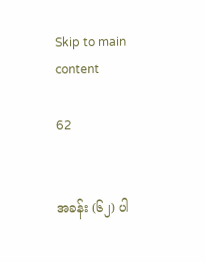Skip to main content

62


အခန်း (၆၂) ပါ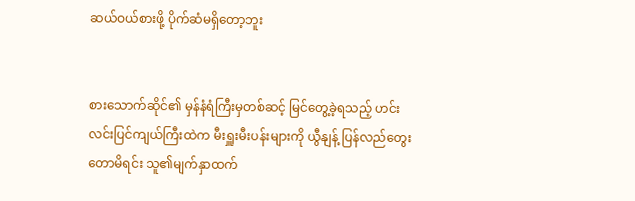ဆယ်ဝယ်စားဖို့ ပိုက်ဆံမရှိတော့ဘူး


စားသောက်ဆိုင်၏ မှန်နံရံကြီးမှတစ်ဆင့် မြင်တွေ့ခဲ့ရသည့် ဟင်းလင်းပြင်ကျယ်ကြီးထဲက မီးရှူးမီးပန်းများကို ယွီနျန့် ပြန်လည်တွေးတောမိရင်း သူ၏မျက်နှာထက်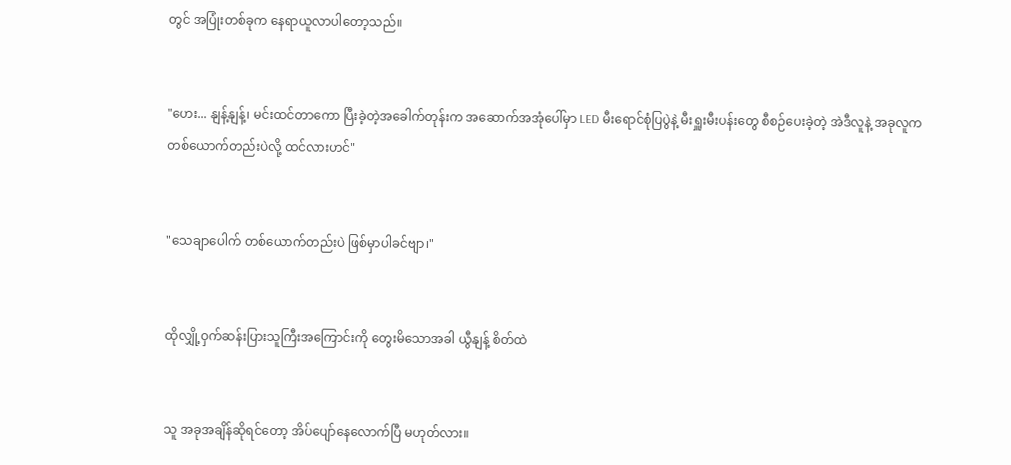တွင် အပြုံးတစ်ခုက နေရာယူလာပါတော့သည်။


"ဟေး... နျန့်နျန့်၊ မင်းထင်တာကော ပြီးခဲ့တဲ့အခေါက်တုန်းက အဆောက်အအုံပေါ်မှာ LED မီးရောင်စုံပြပွဲနဲ့ မီးရှူးမီးပန်းတွေ စီစဉ်ပေးခဲ့တဲ့ အဲဒီလူနဲ့ အခုလူက တစ်ယောက်တည်းပဲလို့ ထင်လားဟင်"


"သေချာပေါက် တစ်ယောက်တည်းပဲ ဖြစ်မှာပါခင်ဗျာ၊"


ထိုလျှို့ဝှက်ဆန်းပြားသူကြီးအကြောင်းကို တွေးမိသောအခါ ယွီနျန့် စိတ်ထဲ


သူ အခုအချိန်ဆိုရင်တော့ အိပ်ပျော်နေလောက်ပြီ မဟုတ်လား။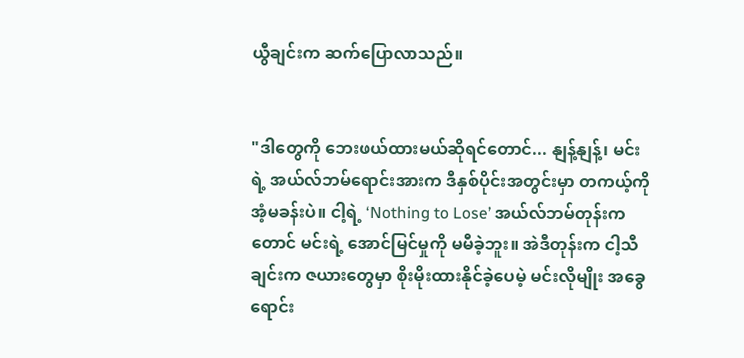ယွီချင်းက ဆက်ပြောလာသည်။


"ဒါတွေကို ဘေးဖယ်ထားမယ်ဆိုရင်တောင်... နျန့်နျန့်၊ မင်းရဲ့ အယ်လ်ဘမ်ရောင်းအားက ဒီနှစ်ပိုင်းအတွင်းမှာ တကယ့်ကို အံ့မခန်းပဲ။ ငါ့ရဲ့ ‘Nothing to Lose’ အယ်လ်ဘမ်တုန်းကတောင် မင်းရဲ့ အောင်မြင်မှုကို မမီခဲ့ဘူး။ အဲဒီတုန်းက ငါ့သီချင်းက ဇယားတွေမှာ စိုးမိုးထားနိုင်ခဲ့ပေမဲ့ မင်းလိုမျိုး အခွေရောင်း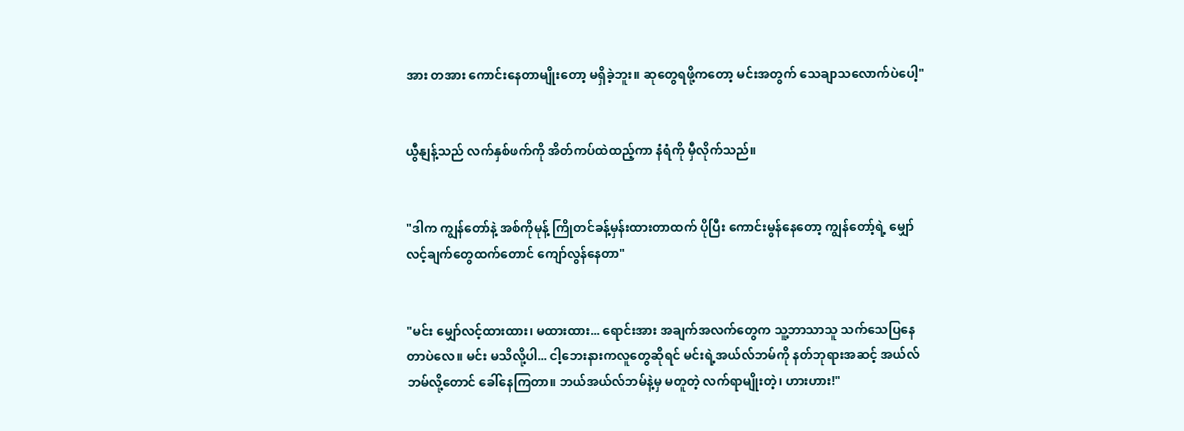အား တအား ကောင်းနေတာမျိုးတော့ မရှိခဲ့ဘူး။ ဆုတွေရဖို့ကတော့ မင်းအတွက် သေချာသလောက်ပဲပေါ့"


ယွီနျန့်သည် လက်နှစ်ဖက်ကို အိတ်ကပ်ထဲထည့်ကာ နံရံကို မှီလိုက်သည်။


"ဒါက ကျွန်တော်နဲ့ အစ်ကိုမုန့် ကြိုတင်ခန့်မှန်းထားတာထက် ပိုပြီး ကောင်းမွန်နေတော့ ကျွန်တော့်ရဲ့ မျှော်လင့်ချက်တွေထက်တောင် ကျော်လွန်နေတာ"


"မင်း မျှော်လင့်ထားထား၊ မထားထား... ရောင်းအား အချက်အလက်တွေက သူ့ဘာသာသူ သက်သေပြနေတာပဲလေ။ မင်း မသိလို့ပါ... ငါ့ဘေးနားကလူတွေဆိုရင် မင်းရဲ့အယ်လ်ဘမ်ကို နတ်ဘုရားအဆင့် အယ်လ်ဘမ်လို့တောင် ခေါ်နေကြတာ။ ဘယ်အယ်လ်ဘမ်နဲ့မှ မတူတဲ့ လက်ရာမျိုးတဲ့၊ ဟားဟား!"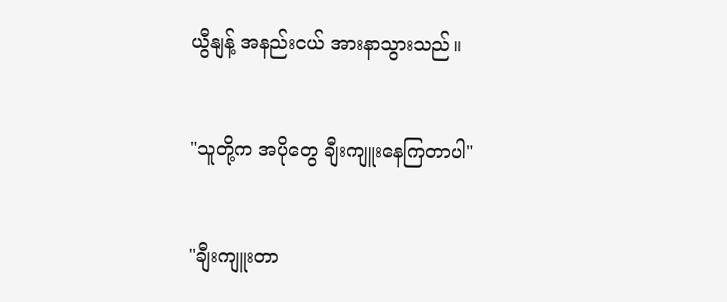ယွီနျန့် အနည်းငယ် အားနာသွားသည်။


"သူတို့က အပိုတွေ ချီးကျူးနေကြတာပါ"


"ချီးကျူးတာ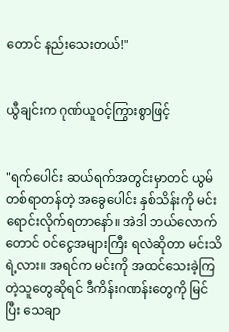တောင် နည်းသေးတယ်!"


ယွီချင်းက ဂုဏ်ယူဝင့်ကြွားစွာဖြင့်


"ရက်ပေါင်း ဆယ်ရက်အတွင်းမှာတင် ယွမ်တစ်ရာတန်တဲ့ အခွေပေါင်း နှစ်သိန်းကို မင်းရောင်းလိုက်ရတာနော်။ အဲဒါ ဘယ်လောက်တောင် ဝင်ငွေအများကြီး ရလဲဆိုတာ မင်းသိရဲ့လား။ အရင်က မင်းကို အထင်သေးခဲ့ကြတဲ့သူတွေဆိုရင် ဒီကိန်းဂဏန်းတွေကို မြင်ပြီး သေချာ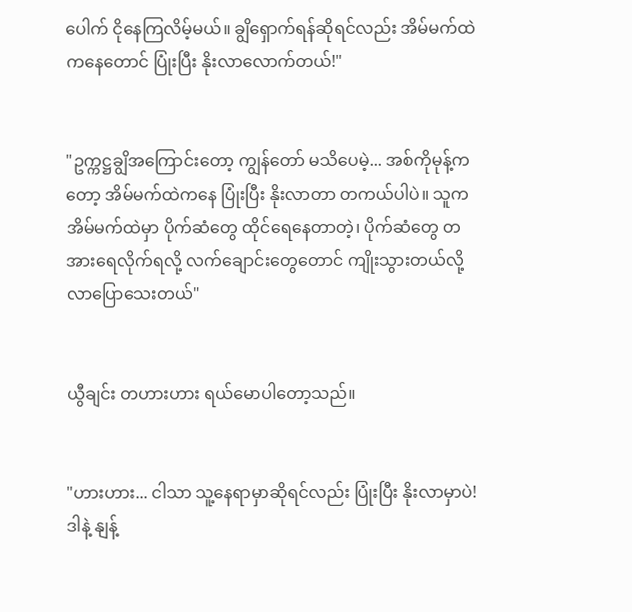ပေါက် ငိုနေကြလိမ့်မယ်။ ချွိရှောက်ရန်ဆိုရင်လည်း အိမ်မက်ထဲကနေတောင် ပြုံးပြီး နိုးလာလောက်တယ်!"


"ဥက္ကဋ္ဌချွိအကြောင်းတော့ ကျွန်တော် မသိပေမဲ့... အစ်ကိုမုန့်ကတော့ အိမ်မက်ထဲကနေ ပြုံးပြီး နိုးလာတာ တကယ်ပါပဲ။ သူက အိမ်မက်ထဲမှာ ပိုက်ဆံတွေ ထိုင်ရေနေတာတဲ့၊ ပိုက်ဆံတွေ တအားရေလိုက်ရလို့ လက်ချောင်းတွေတောင် ကျိုးသွားတယ်လို့ လာပြောသေးတယ်"


ယွီချင်း တဟားဟား ရယ်မောပါတော့သည်။


"ဟားဟား... ငါသာ သူ့နေရာမှာဆိုရင်လည်း ပြုံးပြီး နိုးလာမှာပဲ! ဒါနဲ့ နျန့်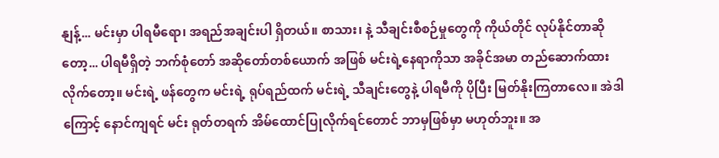နျန့်... မင်းမှာ ပါရမီရော၊ အရည်အချင်းပါ ရှိတယ်။ စာသား၊ နဲ့ သီချင်းစီစဉ်မှုတွေကို ကိုယ်တိုင် လုပ်နိုင်တာဆိုတော့... ပါရမီရှိတဲ့ ဘက်စုံတော် အဆိုတော်တစ်ယောက် အဖြစ် မင်းရဲ့နေရာကိုသာ အခိုင်အမာ တည်ဆောက်ထားလိုက်တော့။ မင်းရဲ့ ဖန်တွေက မင်းရဲ့ ရုပ်ရည်ထက် မင်းရဲ့ သီချင်းတွေနဲ့ ပါရမီကို ပိုပြီး မြတ်နိုးကြတာလေ။ အဲဒါကြောင့် နောင်ကျရင် မင်း ရုတ်တရက် အိမ်ထောင်ပြုလိုက်ရင်တောင် ဘာမှဖြစ်မှာ မဟုတ်ဘူး။ အ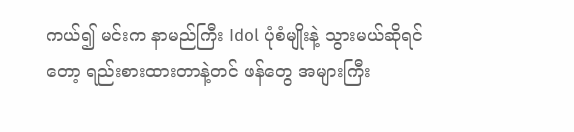ကယ်၍ မင်းက နာမည်ကြီး Idol ပုံစံမျိုးနဲ့ သွားမယ်ဆိုရင်တော့ ရည်းစားထားတာနဲ့တင် ဖန်တွေ အများကြီး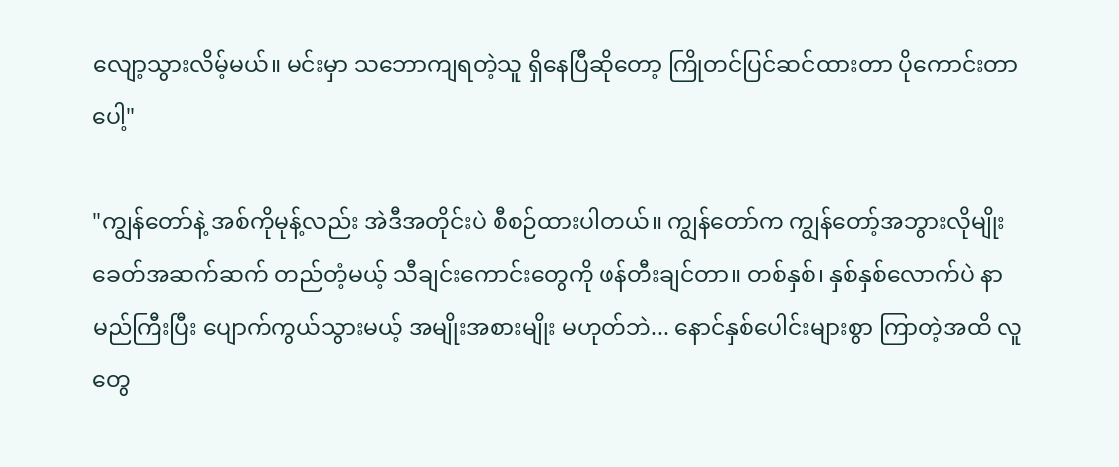လျော့သွားလိမ့်မယ်။ မင်းမှာ သဘောကျရတဲ့သူ ရှိနေပြီဆိုတော့ ကြိုတင်ပြင်ဆင်ထားတာ ပိုကောင်းတာပေါ့"

"ကျွန်တော်နဲ့ အစ်ကိုမုန့်လည်း အဲဒီအတိုင်းပဲ စီစဉ်ထားပါတယ်။ ကျွန်တော်က ကျွန်တော့်အဘွားလိုမျိုး ခေတ်အဆက်ဆက် တည်တံ့မယ့် သီချင်းကောင်းတွေကို ဖန်တီးချင်တာ။ တစ်နှစ်၊ နှစ်နှစ်လောက်ပဲ နာမည်ကြီးပြီး ပျောက်ကွယ်သွားမယ့် အမျိုးအစားမျိုး မဟုတ်ဘဲ... နောင်နှစ်ပေါင်းများစွာ ကြာတဲ့အထိ လူတွေ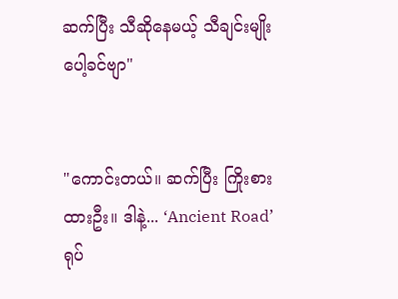ဆက်ပြီး သီဆိုနေမယ့် သီချင်းမျိုးပေါ့ခင်ဗျာ"


"ကောင်းတယ်။ ဆက်ပြီး ကြိုးစားထားဦး။ ဒါနဲ့... ‘Ancient Road’ ရုပ်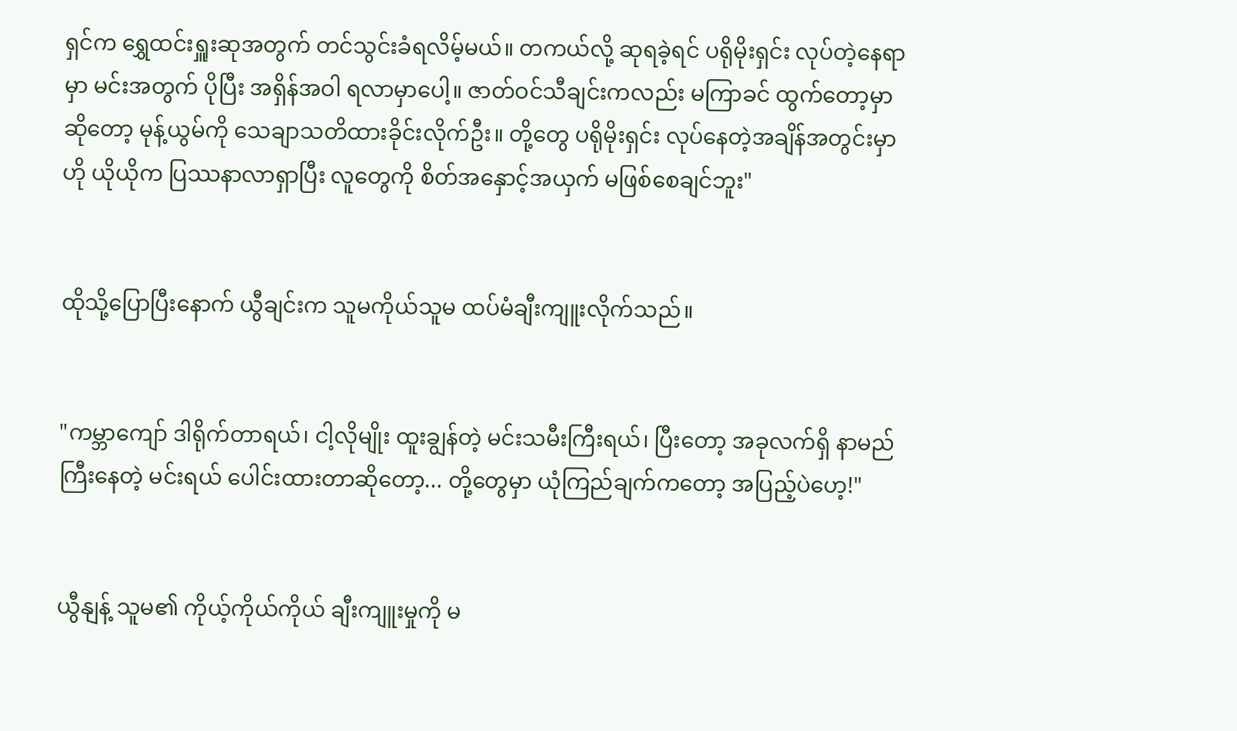ရှင်က ရွှေထင်းရှူးဆုအတွက် တင်သွင်းခံရလိမ့်မယ်။ တကယ်လို့ ဆုရခဲ့ရင် ပရိုမိုးရှင်း လုပ်တဲ့နေရာမှာ မင်းအတွက် ပိုပြီး အရှိန်အဝါ ရလာမှာပေါ့။ ဇာတ်ဝင်သီချင်းကလည်း မကြာခင် ထွက်တော့မှာဆိုတော့ မုန့်ယွမ်ကို သေချာသတိထားခိုင်းလိုက်ဦး။ တို့တွေ ပရိုမိုးရှင်း လုပ်နေတဲ့အချိန်အတွင်းမှာ ဟို ယိုယိုက ပြဿနာလာရှာပြီး လူတွေကို စိတ်အနှောင့်အယှက် မဖြစ်စေချင်ဘူး"


ထိုသို့ပြောပြီးနောက် ယွီချင်းက သူမကိုယ်သူမ ထပ်မံချီးကျူးလိုက်သည်။


"ကမ္ဘာကျော် ဒါရိုက်တာရယ်၊ ငါ့လိုမျိုး ထူးချွန်တဲ့ မင်းသမီးကြီးရယ်၊ ပြီးတော့ အခုလက်ရှိ နာမည်ကြီးနေတဲ့ မင်းရယ် ပေါင်းထားတာဆိုတော့... တို့တွေမှာ ယုံကြည်ချက်ကတော့ အပြည့်ပဲဟေ့!"


ယွီနျန့် သူမ၏ ကိုယ့်ကိုယ်ကိုယ် ချီးကျူးမှုကို မ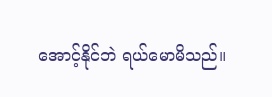အောင့်နိုင်ဘဲ ရယ်မောမိသည်။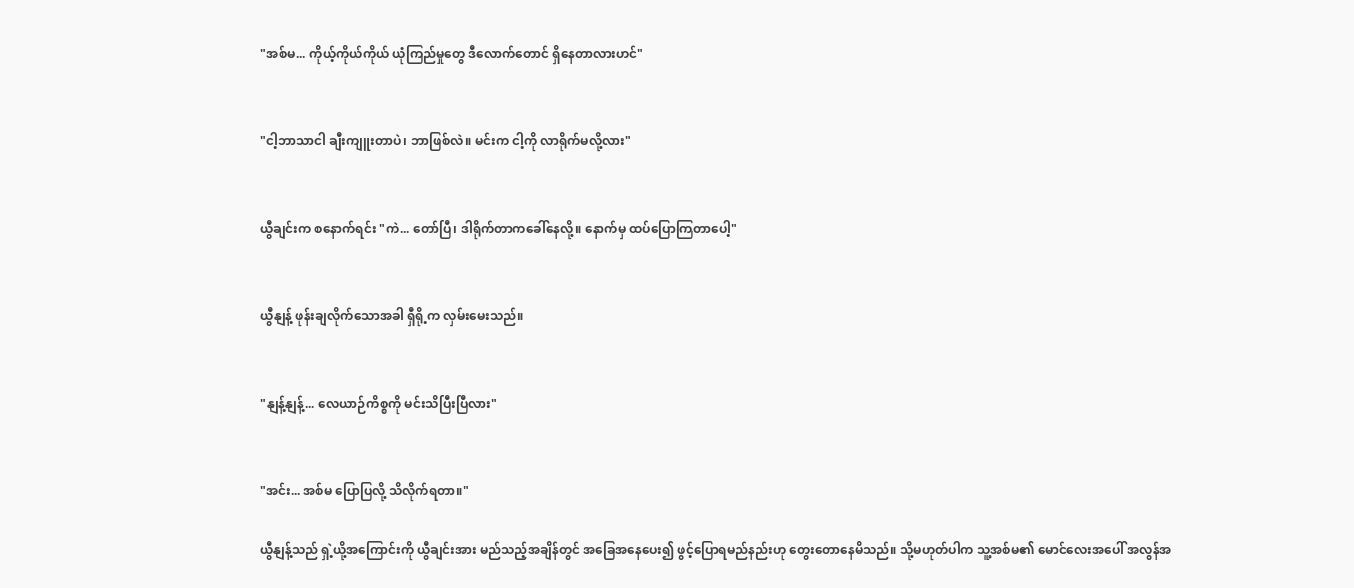"အစ်မ... ကိုယ့်ကိုယ်ကိုယ် ယုံကြည်မှုတွေ ဒီလောက်တောင် ရှိနေတာလားဟင်"


"ငါ့ဘာသာငါ ချီးကျူးတာပဲ၊ ဘာဖြစ်လဲ။ မင်းက ငါ့ကို လာရိုက်မလို့လား"


ယွီချင်းက စနောက်ရင်း "ကဲ... တော်ပြီ၊ ဒါရိုက်တာကခေါ်နေလို့။ နောက်မှ ထပ်ပြောကြတာပေါ့"


ယွီနျန့် ဖုန်းချလိုက်သောအခါ ရှီရို့က လှမ်းမေးသည်။


"နျန့်နျန့်... လေယာဉ်ကိစ္စကို မင်းသိပြီးပြီလား"


"အင်း... အစ်မ ပြောပြလို့ သိလိုက်ရတာ။"

ယွီနျန့်သည် ရှဲ့ယို့အကြောင်းကို ယွီချင်းအား မည်သည့်အချိန်တွင် အခြေအနေပေး၍ ဖွင့်ပြောရမည်နည်းဟု တွေးတောနေမိသည်။ သို့မဟုတ်ပါက သူ့အစ်မ၏ မောင်လေးအပေါ် အလွန်အ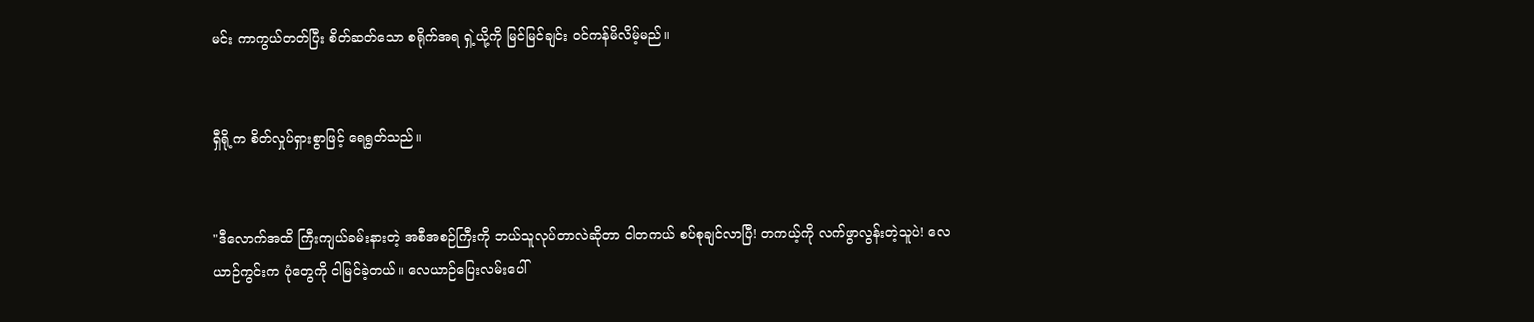မင်း ကာကွယ်တတ်ပြီး စိတ်ဆတ်သော စရိုက်အရ ရှဲ့ယို့ကို မြင်မြင်ချင်း ဝင်ကန်မိလိမ့်မည်။


ရှီရို့က စိတ်လှုပ်ရှားစွာဖြင့် ရေရွတ်သည်။


"ဒီလောက်အထိ ကြီးကျယ်ခမ်းနားတဲ့ အစီအစဉ်ကြီးကို ဘယ်သူလုပ်တာလဲဆိုတာ ငါတကယ် စပ်စုချင်လာပြီ! တကယ့်ကို လက်ဖွာလွန်းတဲ့သူပဲ! လေယာဉ်ကွင်းက ပုံတွေကို ငါမြင်ခဲ့တယ်။ လေယာဉ်ပြေးလမ်းပေါ်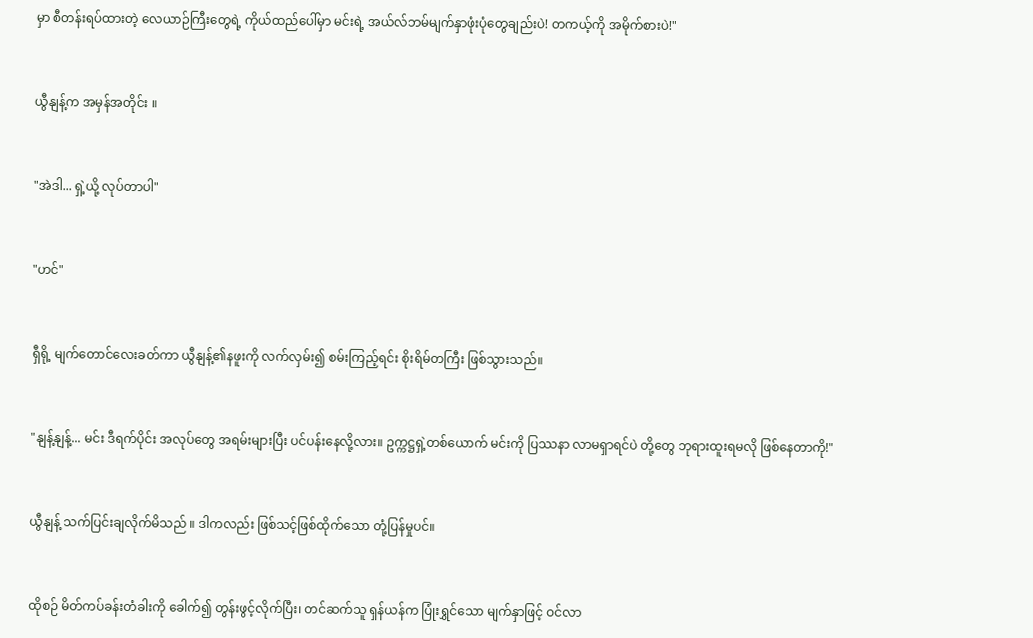မှာ စီတန်းရပ်ထားတဲ့ လေယာဉ်ကြီးတွေရဲ့ ကိုယ်ထည်ပေါ်မှာ မင်းရဲ့ အယ်လ်ဘမ်မျက်နှာဖုံးပုံတွေချည်းပဲ! တကယ့်ကို အမိုက်စားပဲ!"


ယွီနျန့်က အမှန်အတိုင်း ။


"အဲဒါ... ရှဲ့ယို့ လုပ်တာပါ"


"ဟင်"


ရှီရို့ မျက်တောင်လေးခတ်ကာ ယွီနျန့်၏နဖူးကို လက်လှမ်း၍ စမ်းကြည့်ရင်း စိုးရိမ်တကြီး ဖြစ်သွားသည်။


"နျန့်နျန့်... မင်း ဒီရက်ပိုင်း အလုပ်တွေ အရမ်းများပြီး ပင်ပန်းနေလို့လား။ ဥက္ကဋ္ဌရှဲ့တစ်ယောက် မင်းကို ပြဿနာ လာမရှာရင်ပဲ တို့တွေ ဘုရားထူးရမလို ဖြစ်နေတာကို!"


ယွီနျန့် သက်ပြင်းချလိုက်မိသည် ။ ဒါကလည်း ဖြစ်သင့်ဖြစ်ထိုက်သော တုံ့ပြန်မှုပင်။


ထိုစဉ် မိတ်ကပ်ခန်းတံခါးကို ခေါက်၍ တွန်းဖွင့်လိုက်ပြီး၊ တင်ဆက်သူ ရှန်ယန်က ပြုံးရွှင်သော မျက်နှာဖြင့် ဝင်လာ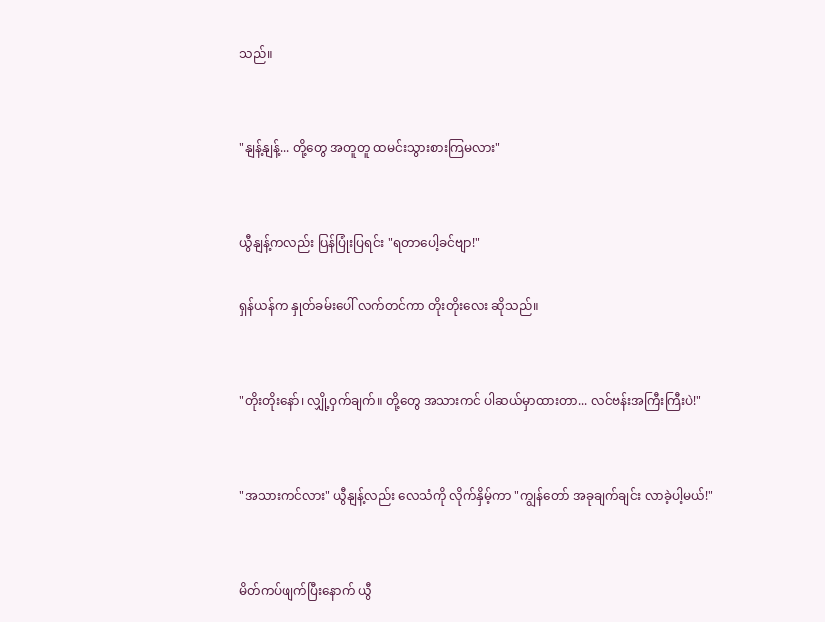သည်။


"နျန့်နျန့်... တို့တွေ အတူတူ ထမင်းသွားစားကြမလား"


ယွီနျန့်ကလည်း ပြန်ပြုံးပြရင်း "ရတာပေါ့ခင်ဗျာ!"

ရှန်ယန်က နှုတ်ခမ်းပေါ် လက်တင်ကာ တိုးတိုးလေး ဆိုသည်။


"တိုးတိုးနော်၊ လျှို့ဝှက်ချက်။ တို့တွေ အသားကင် ပါဆယ်မှာထားတာ... လင်ဗန်းအကြီးကြီးပဲ!"


"အသားကင်လား" ယွီနျန့်လည်း လေသံကို လိုက်နှိမ့်ကာ "ကျွန်တော် အခုချက်ချင်း လာခဲ့ပါ့မယ်!"


မိတ်ကပ်ဖျက်ပြီးနောက် ယွီ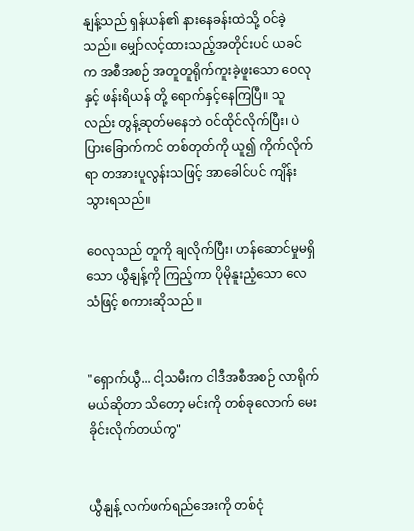နျန့်သည် ရှန်ယန်၏ နားနေခန်းထဲသို့ ဝင်ခဲ့သည်။ မျှော်လင့်ထားသည့်အတိုင်းပင် ယခင်က အစီအစဉ် အတူတူရိုက်ကူးခဲ့ဖူးသော ဝေလုနှင့် ဖန်းရိယန် တို့ ရောက်နှင့်နေကြပြီ။ သူလည်း တွန့်ဆုတ်မနေဘဲ ဝင်ထိုင်လိုက်ပြီး၊ ပဲပြားခြောက်ကင် တစ်တုတ်ကို ယူ၍ ကိုက်လိုက်ရာ တအားပူလွန်းသဖြင့် အာခေါင်ပင် ကျိန်းသွားရသည်။

ဝေလုသည် တူကို ချလိုက်ပြီး၊ ဟန်ဆောင်မှုမရှိသော ယွီနျန့်ကို ကြည့်ကာ ပိုမိုနူးညံ့သော လေသံဖြင့် စကားဆိုသည် ။


"ရှောက်ယွီ... ငါ့သမီးက ငါဒီအစီအစဉ် လာရိုက်မယ်ဆိုတာ သိတော့ မင်းကို တစ်ခုလောက် မေးခိုင်းလိုက်တယ်ကွ"


ယွီနျန့် လက်ဖက်ရည်အေးကို တစ်ငုံ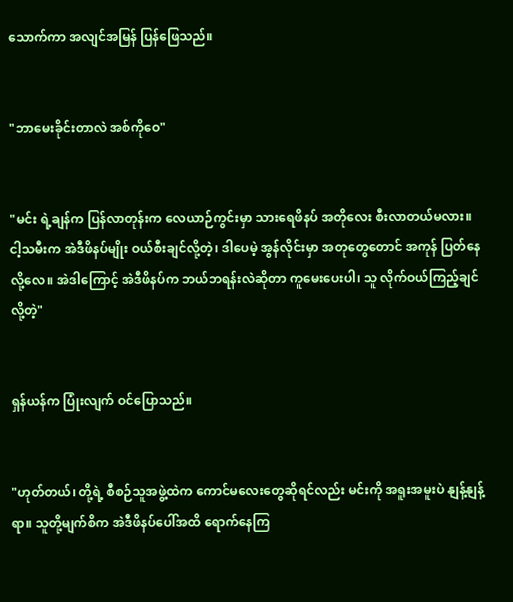သောက်ကာ အလျင်အမြန် ပြန်ဖြေသည်။


"ဘာမေးခိုင်းတာလဲ အစ်ကိုဝေ"


"မင်း ရဲ့ချန်က ပြန်လာတုန်းက လေယာဉ်ကွင်းမှာ သားရေဖိနပ် အတိုလေး စီးလာတယ်မလား။ ငါ့သမီးက အဲဒီဖိနပ်မျိုး ဝယ်စီးချင်လို့တဲ့၊ ဒါပေမဲ့ အွန်လိုင်းမှာ အတုတွေတောင် အကုန် ပြတ်နေလို့လေ။ အဲဒါကြောင့် အဲဒီဖိနပ်က ဘယ်ဘရန်းလဲဆိုတာ ကူမေးပေးပါ၊ သူ လိုက်ဝယ်ကြည့်ချင်လို့တဲ့"


ရှန်ယန်က ပြုံးလျက် ဝင်ပြောသည်။


"ဟုတ်တယ်၊ တို့ရဲ့ စီစဉ်သူအဖွဲ့ထဲက ကောင်မလေးတွေဆိုရင်လည်း မင်းကို အရူးအမူးပဲ နျန့်နျန့်ရာ။ သူတို့မျက်စိက အဲဒီဖိနပ်ပေါ်အထိ ရောက်နေကြ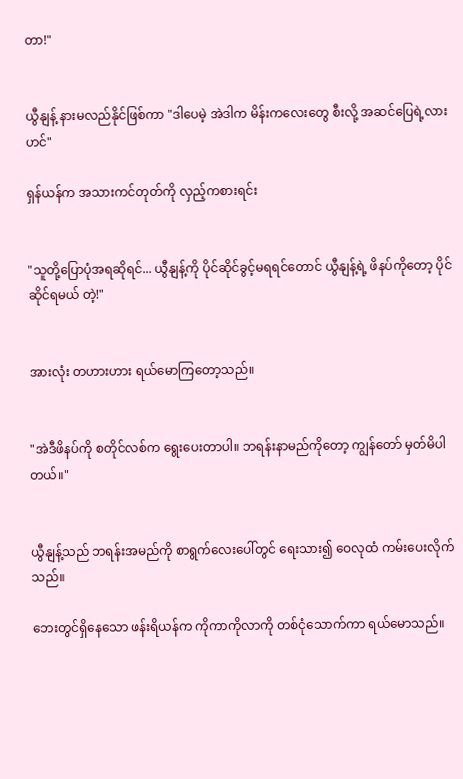တာ!"


ယွီနျန့် နားမလည်နိုင်ဖြစ်ကာ "ဒါပေမဲ့ အဲဒါက မိန်းကလေးတွေ စီးလို့ အဆင်ပြေရဲ့လားဟင်"

ရှန်ယန်က အသားကင်တုတ်ကို လှည့်ကစားရင်း


"သူတို့ပြောပုံအရဆိုရင်... ယွီနျန့်ကို ပိုင်ဆိုင်ခွင့်မရရင်တောင် ယွီနျန့်ရဲ့ ဖိနပ်ကိုတော့ ပိုင်ဆိုင်ရမယ် တဲ့!"


အားလုံး တဟားဟား ရယ်မောကြတော့သည်။


"အဲဒီဖိနပ်ကို စတိုင်လစ်က ရွေးပေးတာပါ။ ဘရန်းနာမည်ကိုတော့ ကျွန်တော် မှတ်မိပါတယ်။"


ယွီနျန့်သည် ဘရန်းအမည်ကို စာရွက်လေးပေါ်တွင် ရေးသား၍ ဝေလုထံ ကမ်းပေးလိုက်သည်။

ဘေးတွင်ရှိနေသော ဖန်းရိယန်က ကိုကာကိုလာကို တစ်ငုံသောက်ကာ ရယ်မောသည်။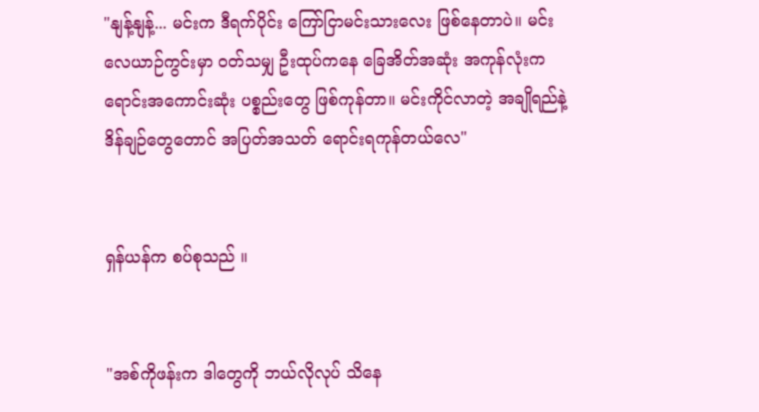"နျန့်နျန့်... မင်းက ဒီရက်ပိုင်း ကြော်ငြာမင်းသားလေး ဖြစ်နေတာပဲ။ မင်း လေယာဉ်ကွင်းမှာ ဝတ်သမျှ ဦးထုပ်ကနေ ခြေအိတ်အဆုံး အကုန်လုံးက ရောင်းအကောင်းဆုံး ပစ္စည်းတွေ ဖြစ်ကုန်တာ။ မင်းကိုင်လာတဲ့ အချိုရည်နဲ့ ဒိန်ချဉ်တွေတောင် အပြတ်အသတ် ရောင်းရကုန်တယ်လေ"


ရှန်ယန်က စပ်စုသည် ။


"အစ်ကိုဖန်းက ဒါတွေကို ဘယ်လိုလုပ် သိနေ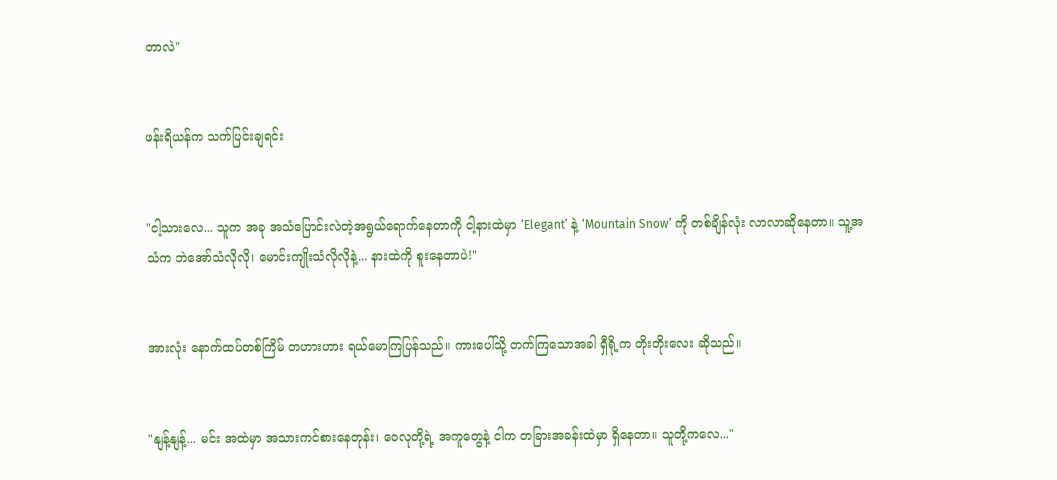တာလဲ"


ဖန်းရိယန်က သက်ပြင်းချရင်း


"ငါ့သားလေ... သူက အခု အသံပြောင်းလဲတဲ့အရွယ်ရောက်နေတာကို ငါ့နားထဲမှာ ‘Elegant’ နဲ့ ‘Mountain Snow’ ကို တစ်ချိန်လုံး လာလာဆိုနေတာ။ သူ့အသံက ဘဲအော်သံလိုလို၊ မောင်းကျိုးသံလိုလိုနဲ့... နားထဲကို စူးနေတာပဲ!"


အားလုံး နောက်ထပ်တစ်ကြိမ် တဟားဟား ရယ်မောကြပြန်သည်။ ကားပေါ်သို့ တက်ကြသောအခါ ရှီရို့က တိုးတိုးလေး ဆိုသည်။


"နျန့်နျန့်... မင်း အထဲမှာ အသားကင်စားနေတုန်း၊ ဝေလုတို့ရဲ့ အကူတွေနဲ့ ငါက တခြားအခန်းထဲမှာ ရှိနေတာ။ သူတို့ကလေ..."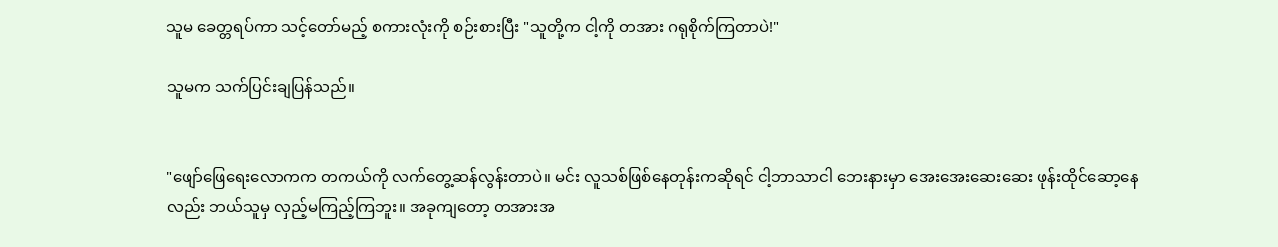သူမ ခေတ္တရပ်ကာ သင့်တော်မည့် စကားလုံးကို စဉ်းစားပြီး "သူတို့က ငါ့ကို တအား ဂရုစိုက်ကြတာပဲ!"

သူမက သက်ပြင်းချပြန်သည်။


"ဖျော်ဖြေရေးလောကက တကယ်ကို လက်တွေ့ဆန်လွန်းတာပဲ။ မင်း လူသစ်ဖြစ်နေတုန်းကဆိုရင် ငါ့ဘာသာငါ ဘေးနားမှာ အေးအေးဆေးဆေး ဖုန်းထိုင်ဆော့နေလည်း ဘယ်သူမှ လှည့်မကြည့်ကြဘူး။ အခုကျတော့ တအားအ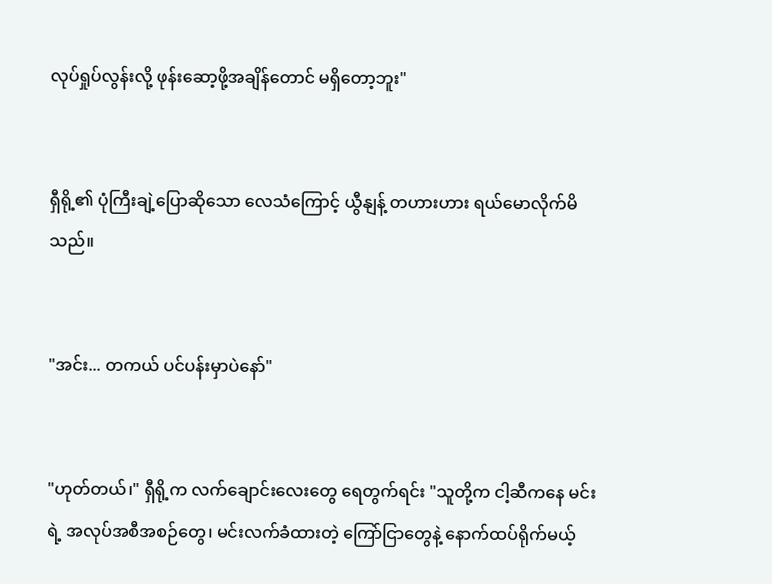လုပ်ရှုပ်လွန်းလို့ ဖုန်းဆော့ဖို့အချိန်တောင် မရှိတော့ဘူး"


ရှီရို့၏ ပုံကြီးချဲ့ပြောဆိုသော လေသံကြောင့် ယွီနျန့် တဟားဟား ရယ်မောလိုက်မိသည်။


"အင်း... တကယ် ပင်ပန်းမှာပဲနော်"


"ဟုတ်တယ်၊" ရှီရို့က လက်ချောင်းလေးတွေ ရေတွက်ရင်း "သူတို့က ငါ့ဆီကနေ မင်းရဲ့ အလုပ်အစီအစဉ်တွေ၊ မင်းလက်ခံထားတဲ့ ကြော်ငြာတွေနဲ့ နောက်ထပ်ရိုက်မယ့်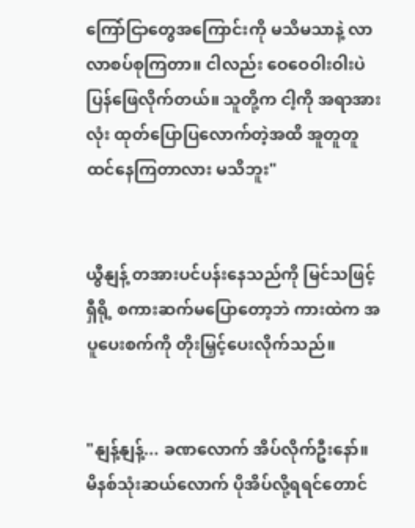ကြော်ငြာတွေအကြောင်းကို မသိမသာနဲ့ လာလာစပ်စုကြတာ။ ငါလည်း ဝေဝေဝါးဝါးပဲ ပြန်ဖြေလိုက်တယ်။ သူတို့က ငါ့ကို အရာအားလုံး ထုတ်ပြောပြလောက်တဲ့အထိ အူတူတူ ထင်နေကြတာလား မသိဘူး"


ယွီနျန့် တအားပင်ပန်းနေသည်ကို မြင်သဖြင့် ရှီရို့ စကားဆက်မပြောတော့ဘဲ ကားထဲက အပူပေးစက်ကို တိုးမြှင့်ပေးလိုက်သည်။


"နျန့်နျန့်... ခဏလောက် အိပ်လိုက်ဦးနော်။ မိနစ်သုံးဆယ်လောက် ပိုအိပ်လို့ရရင်တောင်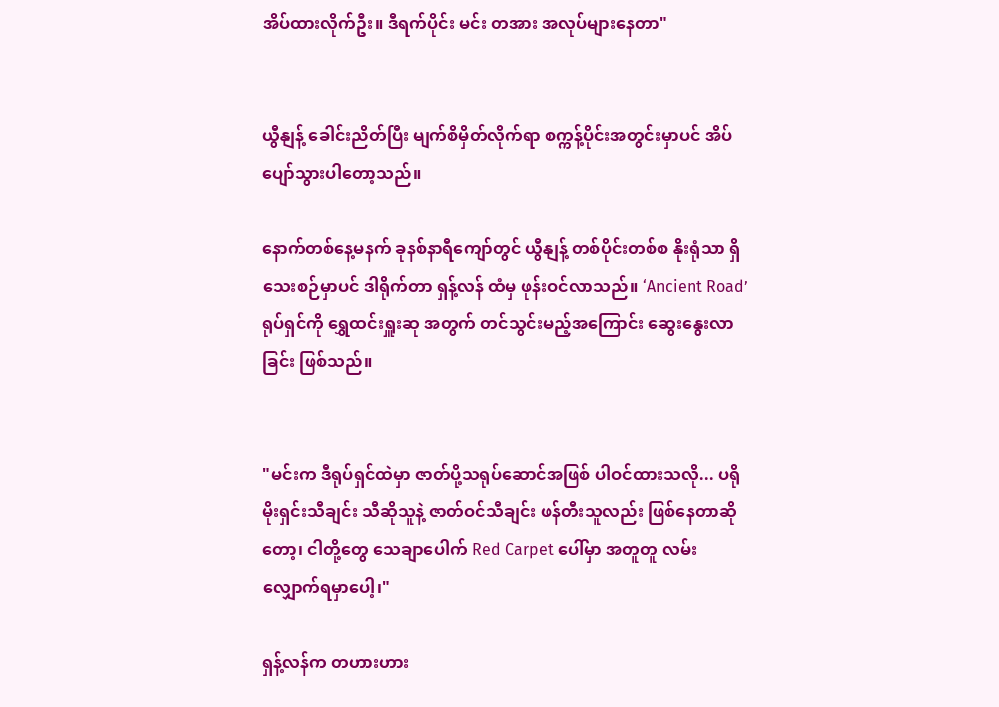အိပ်ထားလိုက်ဦး။ ဒီရက်ပိုင်း မင်း တအား အလုပ်များနေတာ"


ယွီနျန့် ခေါင်းညိတ်ပြီး မျက်စိမှိတ်လိုက်ရာ စက္ကန့်ပိုင်းအတွင်းမှာပင် အိပ်ပျော်သွားပါတော့သည်။

နောက်တစ်နေ့မနက် ခုနစ်နာရီကျော်တွင် ယွီနျန့် တစ်ပိုင်းတစ်စ နိုးရုံသာ ရှိသေးစဉ်မှာပင် ဒါရိုက်တာ ရှန့်လန် ထံမှ ဖုန်းဝင်လာသည်။ ‘Ancient Road’ ရုပ်ရှင်ကို ရွှေထင်းရှူးဆု အတွက် တင်သွင်းမည့်အကြောင်း ဆွေးနွေးလာခြင်း ဖြစ်သည်။


"မင်းက ဒီရုပ်ရှင်ထဲမှာ ဇာတ်ပို့သရုပ်ဆောင်အဖြစ် ပါဝင်ထားသလို... ပရိုမိုးရှင်းသီချင်း သီဆိုသူနဲ့ ဇာတ်ဝင်သီချင်း ဖန်တီးသူလည်း ဖြစ်နေတာဆိုတော့၊ ငါတို့တွေ သေချာပေါက် Red Carpet ပေါ်မှာ အတူတူ လမ်းလျှောက်ရမှာပေါ့၊"

ရှန့်လန်က တဟားဟား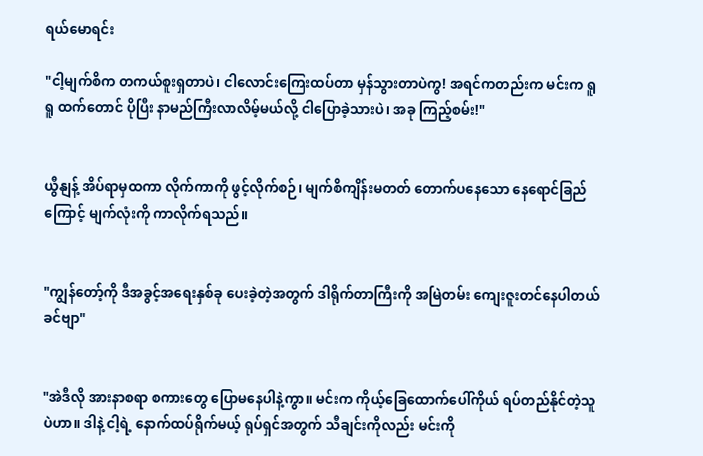ရယ်မောရင်း

"ငါ့မျက်စိက တကယ်စူးရှတာပဲ၊ ငါလောင်းကြေးထပ်တာ မှန်သွားတာပဲကွ! အရင်ကတည်းက မင်းက ရူရူ ထက်တောင် ပိုပြီး နာမည်ကြီးလာလိမ့်မယ်လို့ ငါပြောခဲ့သားပဲ၊ အခု ကြည့်စမ်း!"


ယွီနျန့် အိပ်ရာမှထကာ လိုက်ကာကို ဖွင့်လိုက်စဉ်၊ မျက်စိကျိန်းမတတ် တောက်ပနေသော နေရောင်ခြည်ကြောင့် မျက်လုံးကို ကာလိုက်ရသည်။


"ကျွန်တော့်ကို ဒီအခွင့်အရေးနှစ်ခု ပေးခဲ့တဲ့အတွက် ဒါရိုက်တာကြီးကို အမြဲတမ်း ကျေးဇူးတင်နေပါတယ်ခင်ဗျာ"


"အဲဒီလို အားနာစရာ စကားတွေ ပြောမနေပါနဲ့ကွာ။ မင်းက ကိုယ့်ခြေထောက်ပေါ်ကိုယ် ရပ်တည်နိုင်တဲ့သူပဲဟာ။ ဒါနဲ့ ငါ့ရဲ့ နောက်ထပ်ရိုက်မယ့် ရုပ်ရှင်အတွက် သီချင်းကိုလည်း မင်းကို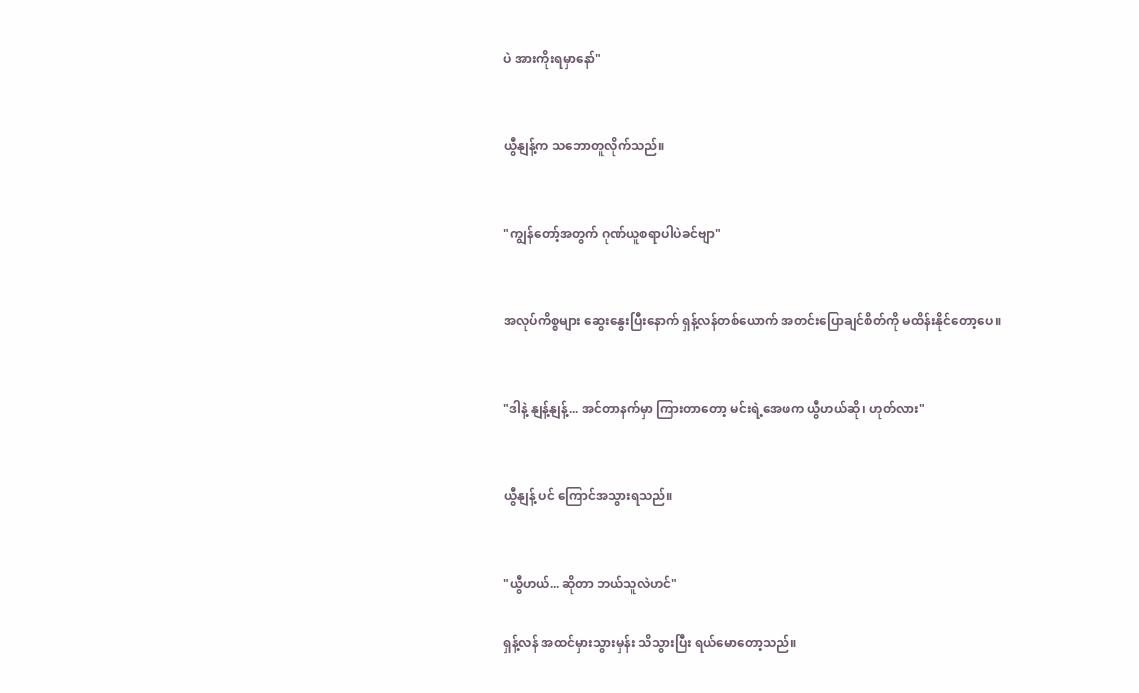ပဲ အားကိုးရမှာနော်"


ယွီနျန့်က သဘောတူလိုက်သည်။


"ကျွန်တော့်အတွက် ဂုဏ်ယူစရာပါပဲခင်ဗျာ"


အလုပ်ကိစ္စများ ဆွေးနွေးပြီးနောက် ရှန့်လန်တစ်ယောက် အတင်းပြောချင်စိတ်ကို မထိန်းနိုင်တော့ပေ။


"ဒါနဲ့ နျန့်နျန့်... အင်တာနက်မှာ ကြားတာတော့ မင်းရဲ့အေဖက ယွီဟယ်ဆို၊ ဟုတ်လား"


ယွီနျန့် ပင် ကြောင်အသွားရသည်။


"ယွီဟယ်... ဆိုတာ ဘယ်သူလဲဟင်"

ရှန့်လန် အထင်မှားသွားမှန်း သိသွားပြီး ရယ်မောတော့သည်။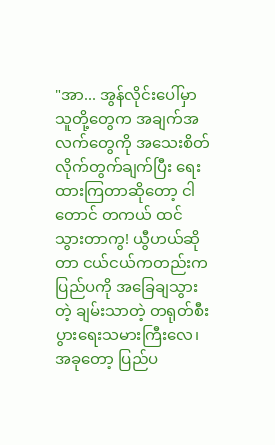"အာ... အွန်လိုင်းပေါ်မှာ သူတို့တွေက အချက်အလက်တွေကို အသေးစိတ် လိုက်တွက်ချက်ပြီး ရေးထားကြတာဆိုတော့ ငါတောင် တကယ် ထင်သွားတာကွ! ယွီဟယ်ဆိုတာ ငယ်ငယ်ကတည်းက ပြည်ပကို အခြေချသွားတဲ့ ချမ်းသာတဲ့ တရုတ်စီးပွားရေးသမားကြီးလေ၊ အခုတော့ ပြည်ပ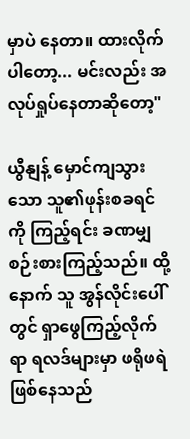မှာပဲ နေတာ။ ထားလိုက်ပါတော့... မင်းလည်း အလုပ်ရှုပ်နေတာဆိုတော့"

ယွီနျန့် မှောင်ကျသွားသော သူ၏ဖုန်းစခရင်ကို ကြည့်ရင်း ခဏမျှ စဉ်းစားကြည့်သည်။ ထို့နောက် သူ အွန်လိုင်းပေါ်တွင် ရှာဖွေကြည့်လိုက်ရာ ရလဒ်များမှာ ဖရိုဖရဲ ဖြစ်နေသည်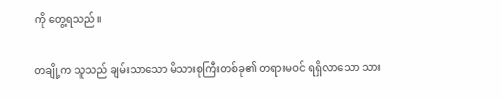ကို တွေ့ရသည်။

တချို့က သူသည် ချမ်းသာသော မိသားစုကြီးတစ်ခု၏ တရားမဝင် ရရှိလာသော သား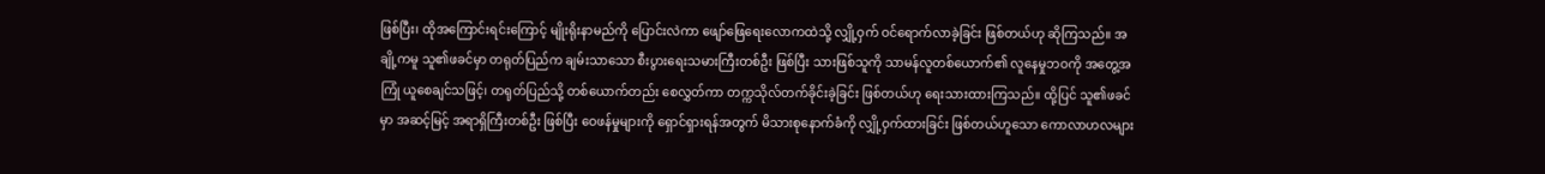ဖြစ်ပြီး၊ ထိုအကြောင်းရင်းကြောင့် မျိုးရိုးနာမည်ကို ပြောင်းလဲကာ ဖျော်ဖြေရေးလောကထဲသို့ လျှို့ဝှက် ဝင်ရောက်လာခဲ့ခြင်း ဖြစ်တယ်ဟု ဆိုကြသည်။ အချို့ကမူ သူ၏ဖခင်မှာ တရုတ်ပြည်က ချမ်းသာသော စီးပွားရေးသမားကြီးတစ်ဦး ဖြစ်ပြီး သားဖြစ်သူကို သာမန်လူတစ်ယောက်၏ လူနေမှုဘဝကို အတွေ့အကြုံ ယူစေချင်သဖြင့်၊ တရုတ်ပြည်သို့ တစ်ယောက်တည်း စေလွှတ်ကာ တက္ကသိုလ်တက်ခိုင်းခဲ့ခြင်း ဖြစ်တယ်ဟု ရေးသားထားကြသည်။ ထို့ပြင် သူ၏ဖခင်မှာ အဆင့်မြင့် အရာရှိကြီးတစ်ဦး ဖြစ်ပြီး ဝေဖန်မှုများကို ရှောင်ရှားရန်အတွက် မိသားစုနောက်ခံကို လျှို့ဝှက်ထားခြင်း ဖြစ်တယ်ဟူသော ကောလာဟလများ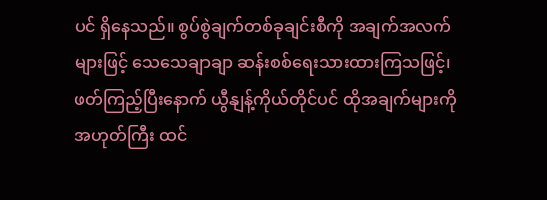ပင် ရှိနေသည်။ စွပ်စွဲချက်တစ်ခုချင်းစီကို အချက်အလက်များဖြင့် သေသေချာချာ ဆန်းစစ်ရေးသားထားကြသဖြင့်၊ ဖတ်ကြည့်ပြီးနောက် ယွီနျန့်ကိုယ်တိုင်ပင် ထိုအချက်များကို အဟုတ်ကြီး ထင်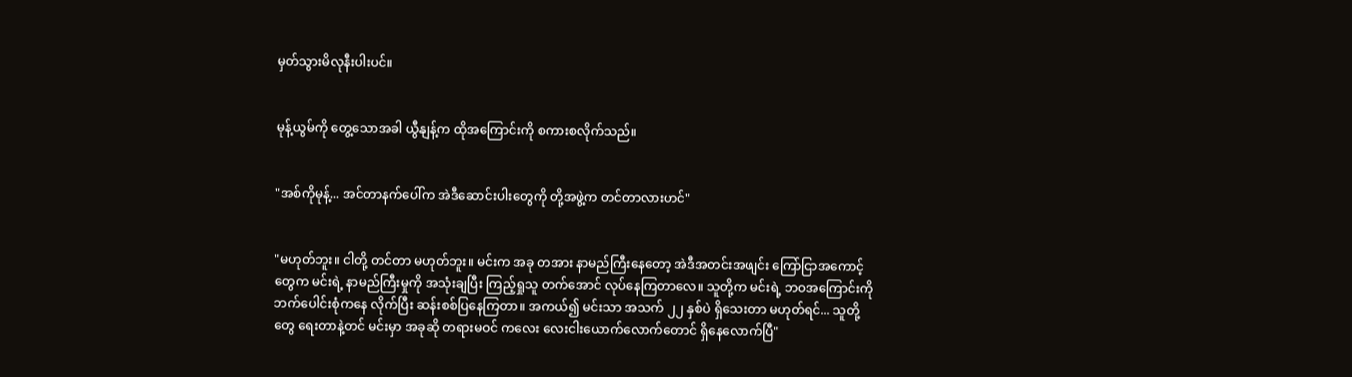မှတ်သွားမိလုနီးပါးပင်။


မုန့်ယွမ်ကို တွေ့သောအခါ ယွီနျန့်က ထိုအကြောင်းကို စကားစလိုက်သည်။


"အစ်ကိုမုန့်... အင်တာနက်ပေါ်က အဲဒီဆောင်းပါးတွေကို တို့အဖွဲ့က တင်တာလားဟင်"


"မဟုတ်ဘူး။ ငါတို့ တင်တာ မဟုတ်ဘူး။ မင်းက အခု တအား နာမည်ကြီးနေတော့ အဲဒီအတင်းအဖျင်း ကြော်ငြာအကောင့်တွေက မင်းရဲ့ နာမည်ကြီးမှုကို အသုံးချပြီး ကြည့်ရှုသူ တက်အောင် လုပ်နေကြတာလေ။ သူတို့က မင်းရဲ့ ဘဝအကြောင်းကို ဘက်ပေါင်းစုံကနေ လိုက်ပြီး ဆန်းစစ်ပြနေကြတာ။ အကယ်၍ မင်းသာ အသက် ၂၂ နှစ်ပဲ ရှိသေးတာ မဟုတ်ရင်... သူတို့တွေ ရေးတာနဲ့တင် မင်းမှာ အခုဆို တရားမဝင် ကလေး လေးငါးယောက်လောက်တောင် ရှိနေလောက်ပြီ"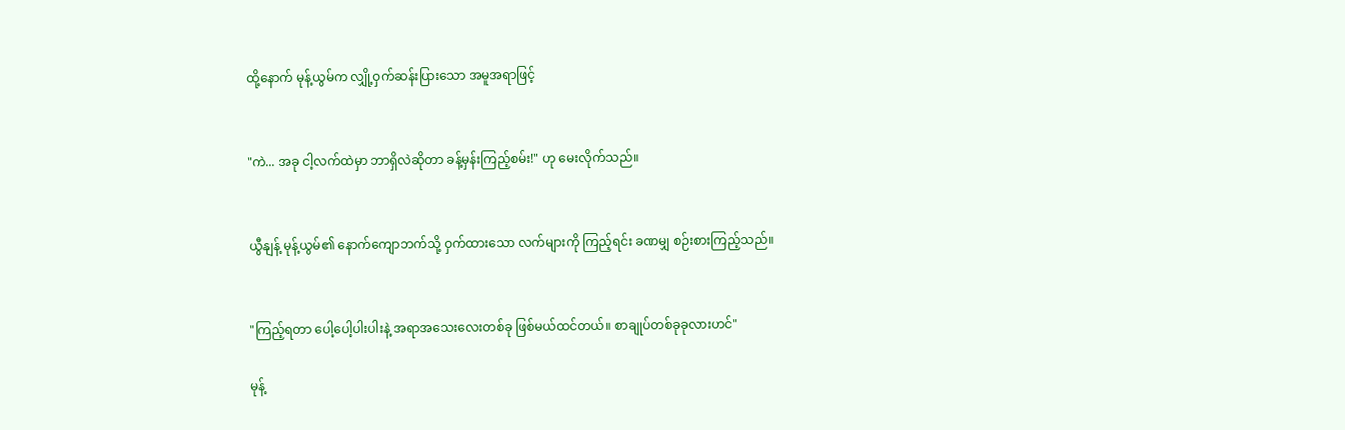ထို့နောက် မုန့်ယွမ်က လျှို့ဝှက်ဆန်းပြားသော အမူအရာဖြင့်


"ကဲ... အခု ငါ့လက်ထဲမှာ ဘာရှိလဲဆိုတာ ခန့်မှန်းကြည့်စမ်း!" ဟု မေးလိုက်သည်။


ယွီနျန့် မုန့်ယွမ်၏ နောက်ကျောဘက်သို့ ဝှက်ထားသော လက်များကို ကြည့်ရင်း ခဏမျှ စဉ်းစားကြည့်သည်။


"ကြည့်ရတာ ပေါ့ပေါ့ပါးပါးနဲ့ အရာအသေးလေးတစ်ခု ဖြစ်မယ်ထင်တယ်။ စာချုပ်တစ်ခုခုလားဟင်"

မုန့်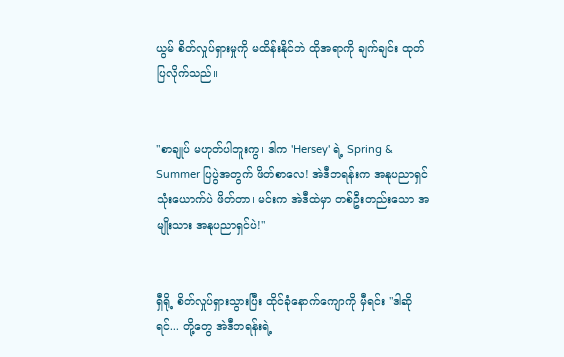ယွမ် စိတ်လှုပ်ရှားမှုကို မထိန်းနိုင်ဘဲ ထိုအရာကို ချက်ချင်း ထုတ်ပြလိုက်သည်။


"စာချုပ် မဟုတ်ပါဘူးကွ၊ ဒါက 'Hersey' ရဲ့ Spring & Summer ပြပွဲအတွက် ဖိတ်စာလေ! အဲဒီဘရန်းက အနုပညာရှင် သုံးယောက်ပဲ ဖိတ်တာ၊ မင်းက အဲဒီထဲမှာ တစ်ဦးတည်းသော အမျိုးသား အနုပညာရှင်ပဲ!"


ရှီရို့ စိတ်လှုပ်ရှားသွားပြီး ထိုင်ခုံနောက်ကျောကို မှီရင်း "ဒါဆိုရင်... တို့တွေ အဲဒီဘရန်းရဲ့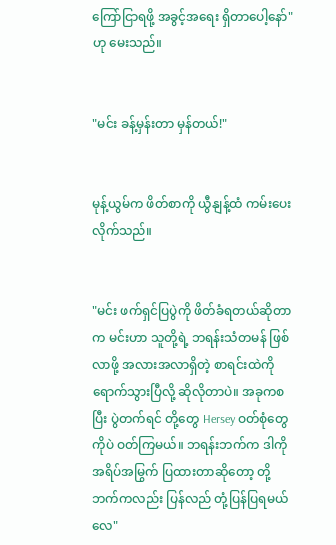ကြော်ငြာရဖို့ အခွင့်အရေး ရှိတာပေါ့နော်" ဟု မေးသည်။


"မင်း ခန့်မှန်းတာ မှန်တယ်!"


မုန့်ယွမ်က ဖိတ်စာကို ယွီနျန့်ထံ ကမ်းပေးလိုက်သည်။


"မင်း ဖက်ရှင်ပြပွဲကို ဖိတ်ခံရတယ်ဆိုတာက မင်းဟာ သူတို့ရဲ့ ဘရန်းသံတမန် ဖြစ်လာဖို့ အလားအလာရှိတဲ့ စာရင်းထဲကိုရောက်သွားပြီလို့ ဆိုလိုတာပဲ။ အခုကစပြီး ပွဲတက်ရင် တို့တွေ Hersey ဝတ်စုံတွေကိုပဲ ဝတ်ကြမယ်။ ဘရန်းဘက်က ဒါကို အရိပ်အမြွက် ပြထားတာဆိုတော့ တို့ဘက်ကလည်း ပြန်လည် တုံ့ပြန်ပြရမယ်လေ"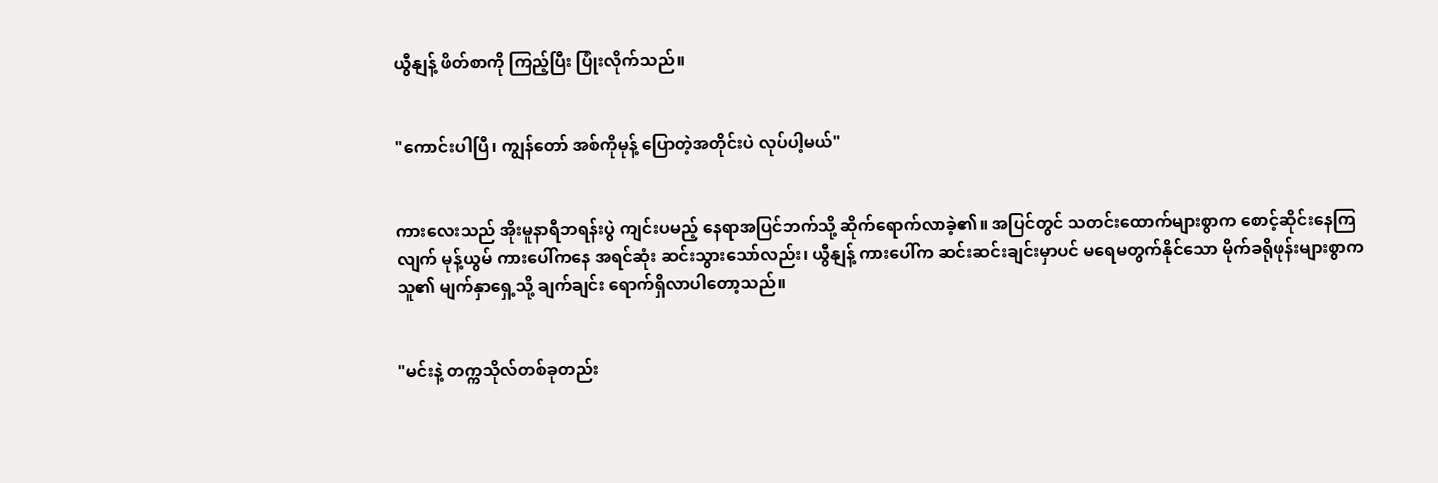ယွီနျန့် ဖိတ်စာကို ကြည့်ပြီး ပြုံးလိုက်သည်။


"ကောင်းပါပြီ၊ ကျွန်တော် အစ်ကိုမုန့် ပြောတဲ့အတိုင်းပဲ လုပ်ပါ့မယ်"


ကားလေးသည် အိုးမူနာရီဘရန်းပွဲ ကျင်းပမည့် နေရာအပြင်ဘက်သို့ ဆိုက်ရောက်လာခဲ့၏။ အပြင်တွင် သတင်းထောက်များစွာက စောင့်ဆိုင်းနေကြလျက် မုန့်ယွမ် ကားပေါ်ကနေ အရင်ဆုံး ဆင်းသွားသော်လည်း၊ ယွီနျန့် ကားပေါ်က ဆင်းဆင်းချင်းမှာပင် မရေမတွက်နိုင်သော မိုက်ခရိုဖုန်းများစွာက သူ၏ မျက်နှာရှေ့သို့ ချက်ချင်း ရောက်ရှိလာပါတော့သည်။


"မင်းနဲ့ တက္ကသိုလ်တစ်ခုတည်း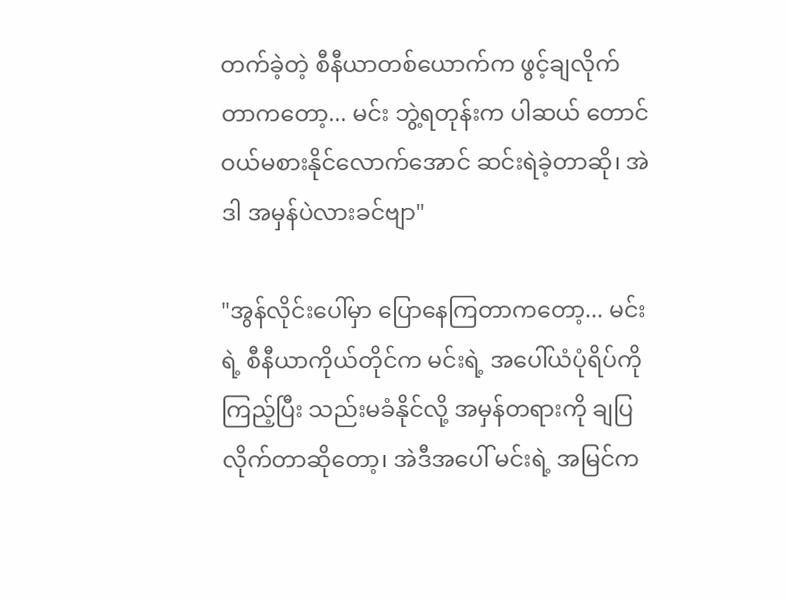တက်ခဲ့တဲ့ စီနီယာတစ်ယောက်က ဖွင့်ချလိုက်တာကတော့... မင်း ဘွဲ့ရတုန်းက ပါဆယ် တောင် ဝယ်မစားနိုင်လောက်အောင် ဆင်းရဲခဲ့တာဆို၊ အဲဒါ အမှန်ပဲလားခင်ဗျာ"

"အွန်လိုင်းပေါ်မှာ ပြောနေကြတာကတော့... မင်းရဲ့ စီနီယာကိုယ်တိုင်က မင်းရဲ့ အပေါ်ယံပုံရိပ်ကို ကြည့်ပြီး သည်းမခံနိုင်လို့ အမှန်တရားကို ချပြလိုက်တာဆိုတော့၊ အဲဒီအပေါ် မင်းရဲ့ အမြင်က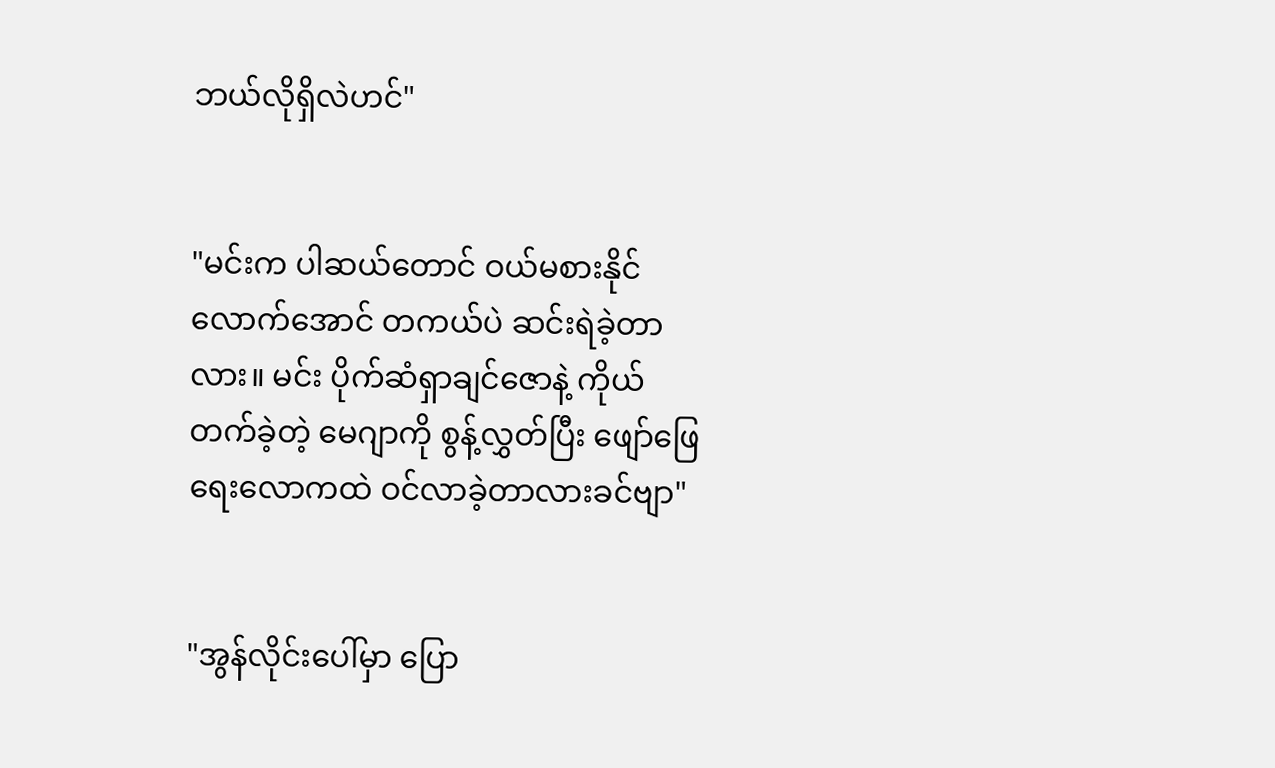ဘယ်လိုရှိလဲဟင်"


"မင်းက ပါဆယ်တောင် ဝယ်မစားနိုင်လောက်အောင် တကယ်ပဲ ဆင်းရဲခဲ့တာလား။ မင်း ပိုက်ဆံရှာချင်ဇောနဲ့ ကိုယ်တက်ခဲ့တဲ့ မေဂျာကို စွန့်လွှတ်ပြီး ဖျော်ဖြေရေးလောကထဲ ဝင်လာခဲ့တာလားခင်ဗျာ"


"အွန်လိုင်းပေါ်မှာ ပြော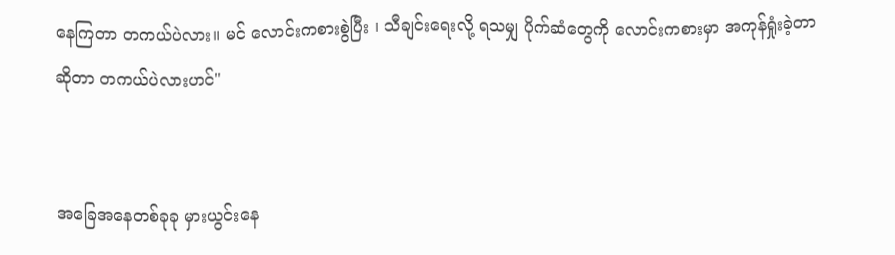နေကြတာ တကယ်ပဲလား။ မင် လောင်းကစားစွဲပြီး ၊ သီချင်းရေးလို့ ရသမျှ ပိုက်ဆံတွေကို လောင်းကစားမှာ အကုန်ရှုံးခဲ့တာဆိုတာ တကယ်ပဲလားဟင်"


အခြေအနေတစ်ခုခု မှားယွင်းနေ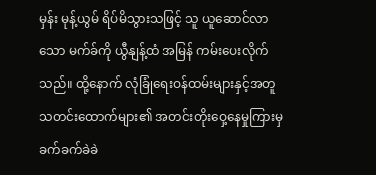မှန်း မုန့်ယွမ် ရိပ်မိသွားသဖြင့် သူ ယူဆောင်လာသော မက်ခ်ကို ယွီနျန့်ထံ အမြန် ကမ်းပေးလိုက်သည်။ ထို့နောက် လုံခြုံရေးဝန်ထမ်းများနှင့်အတူ သတင်းထောက်များ၏ အတင်းတိုးဝှေ့နေမှုကြားမှ ခက်ခက်ခဲခဲ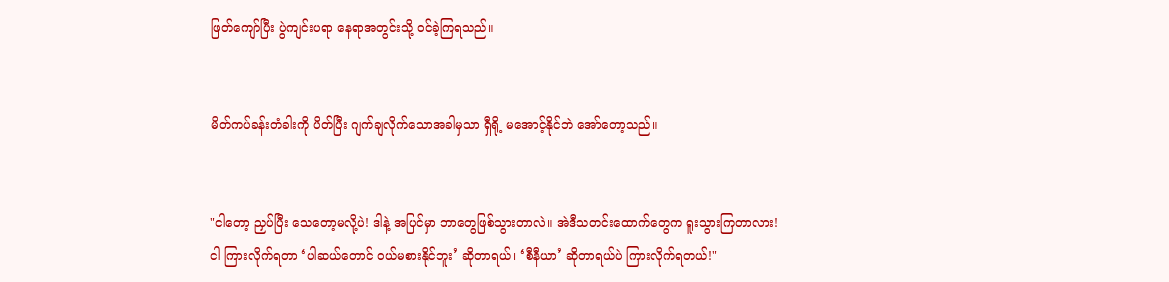ဖြတ်ကျော်ပြီး ပွဲကျင်းပရာ နေရာအတွင်းသို့ ဝင်ခဲ့ကြရသည်။


မိတ်ကပ်ခန်းတံခါးကို ပိတ်ပြီး ဂျက်ချလိုက်သောအခါမှသာ ရှီရို့ မအောင့်နိုင်ဘဲ အော်တော့သည်။


"ငါတော့ ညှပ်ပြီး သေတော့မလို့ပဲ! ဒါနဲ့ အပြင်မှာ ဘာတွေဖြစ်သွားတာလဲ။ အဲဒီသတင်းထောက်တွေက ရူးသွားကြတာလား! ငါ ကြားလိုက်ရတာ ‘ပါဆယ်တောင် ဝယ်မစားနိုင်ဘူး’ ဆိုတာရယ်၊ ‘စီနီယာ’ ဆိုတာရယ်ပဲ ကြားလိုက်ရတယ်!"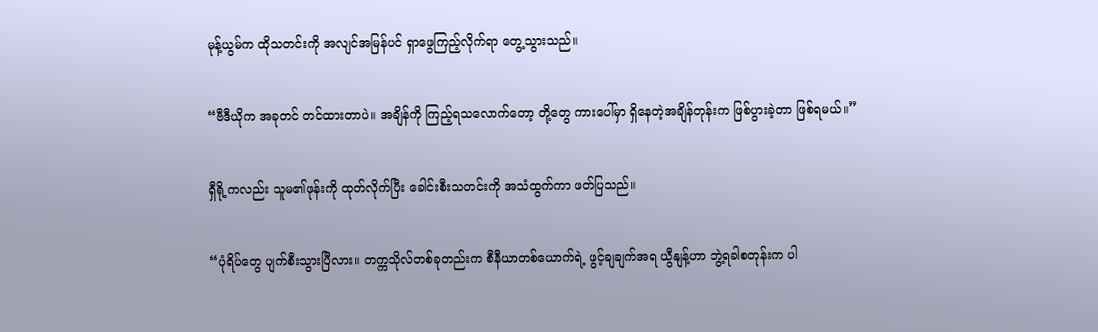မုန့်ယွမ်က ထိုသတင်းကို အလျင်အမြန်ပင် ရှာဖွေကြည့်လိုက်ရာ တွေ့သွားသည်။


“ဗီဒီယိုက အခုတင် တင်ထားတာပဲ။ အချိန်ကို ကြည့်ရသလောက်တော့ တို့တွေ ကားပေါ်မှာ ရှိနေတဲ့အချိန်တုန်းက ဖြစ်ပွားခဲ့တာ ဖြစ်ရမယ်။”


ရှီရို့ကလည်း သူမ၏ဖုန်းကို ထုတ်လိုက်ပြီး ခေါင်းစီးသတင်းကို အသံထွက်ကာ ဖတ်ပြသည်။


“ပုံရိပ်တွေ ပျက်စီးသွားပြီလား။ တက္ကသိုလ်တစ်ခုတည်းက စီနီယာတစ်ယောက်ရဲ့ ဖွင့်ချချက်အရ ယွီနျန့်ဟာ ဘွဲ့ရခါစတုန်းက ပါ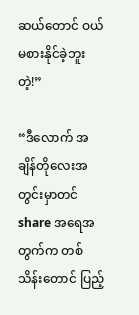ဆယ်တောင် ဝယ်မစားနိုင်ခဲ့ဘူးတဲ့!”

“ဒီလောက် အချိန်တိုလေးအတွင်းမှာတင် share အရေအတွက်က တစ်သိန်းတောင် ပြည့်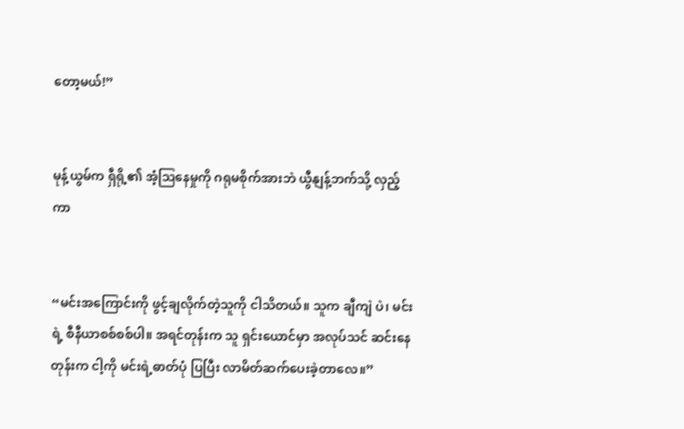တော့မယ်!”


မုန့်ယွမ်က ရှီရို့၏ အံ့ဩနေမှုကို ဂရုမစိုက်အားဘဲ ယွီနျန့်ဘက်သို့ လှည့်ကာ


“မင်းအကြောင်းကို ဖွင့်ချလိုက်တဲ့သူကို ငါသိတယ်။ သူက ချီကျဲ ပဲ၊ မင်းရဲ့ စီနီယာစစ်စစ်ပါ။ အရင်တုန်းက သူ ရှင်းယောင်မှာ အလုပ်သင် ဆင်းနေတုန်းက ငါ့ကို မင်းရဲ့ဓာတ်ပုံ ပြပြီး လာမိတ်ဆက်ပေးခဲ့တာလေ။”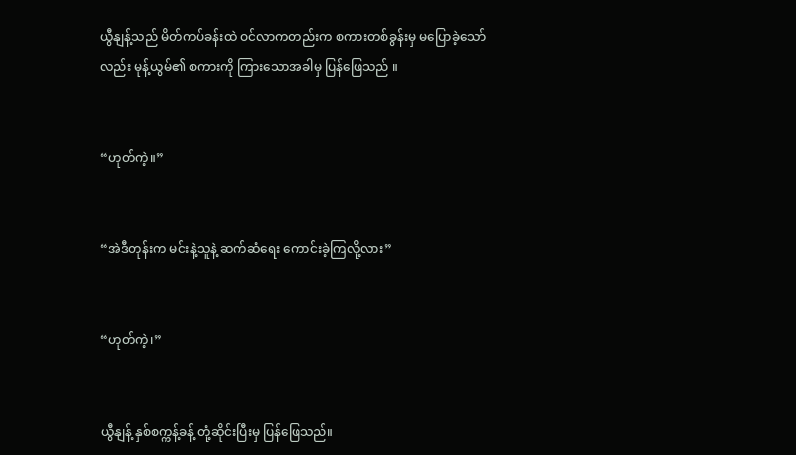ယွီနျန့်သည် မိတ်ကပ်ခန်းထဲ ဝင်လာကတည်းက စကားတစ်ခွန်းမှ မပြောခဲ့သော်လည်း မုန့်ယွမ်၏ စကားကို ကြားသောအခါမှ ပြန်ဖြေသည် ။


“ဟုတ်ကဲ့။”


“အဲဒီတုန်းက မင်းနဲ့သူနဲ့ ဆက်ဆံရေး ကောင်းခဲ့ကြလို့လား”


“ဟုတ်ကဲ့၊”


ယွီနျန့် နှစ်စက္ကန့်ခန့် တုံ့ဆိုင်းပြီးမှ ပြန်ဖြေသည်။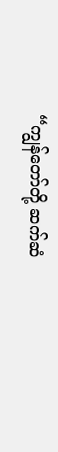“ကျွန်တော်တို့ ဆက်ဆံ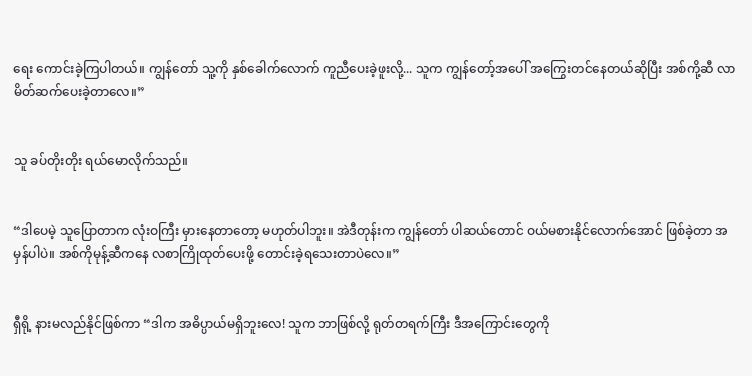ရေး ကောင်းခဲ့ကြပါတယ်။ ကျွန်တော် သူ့ကို နှစ်ခေါက်လောက် ကူညီပေးခဲ့ဖူးလို့... သူက ကျွန်တော့်အပေါ် အကြွေးတင်နေတယ်ဆိုပြီး အစ်ကို့ဆီ လာမိတ်ဆက်ပေးခဲ့တာလေ။”


သူ ခပ်တိုးတိုး ရယ်မောလိုက်သည်။


“ဒါပေမဲ့ သူပြောတာက လုံးဝကြီး မှားနေတာတော့ မဟုတ်ပါဘူး။ အဲဒီတုန်းက ကျွန်တော် ပါဆယ်တောင် ဝယ်မစားနိုင်လောက်အောင် ဖြစ်ခဲ့တာ အမှန်ပါပဲ။ အစ်ကိုမုန့်ဆီကနေ လစာကြိုထုတ်ပေးဖို့ တောင်းခဲ့ရသေးတာပဲလေ။”


ရှီရို့ နားမလည်နိုင်ဖြစ်ကာ “ဒါက အဓိပ္ပာယ်မရှိဘူးလေ! သူက ဘာဖြစ်လို့ ရုတ်တရက်ကြီး ဒီအကြောင်းတွေကို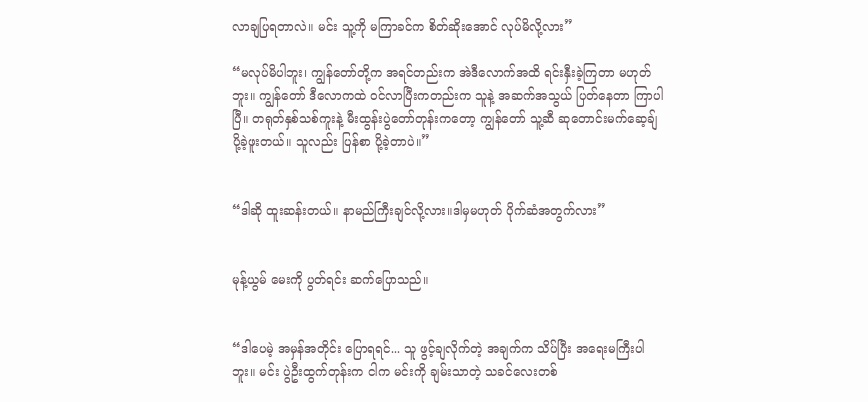လာချပြရတာလဲ။ မင်း သူ့ကို မကြာခင်က စိတ်ဆိုးအောင် လုပ်မိလို့လား”

“မလုပ်မိပါဘူး၊ ကျွန်တော်တို့က အရင်တည်းက အဲဒီလောက်အထိ ရင်းနှီးခဲ့ကြတာ မဟုတ်ဘူး။ ကျွန်တော် ဒီလောကထဲ ဝင်လာပြီးကတည်းက သူနဲ့ အဆက်အသွယ် ပြတ်နေတာ ကြာပါပြီ။ တရုတ်နှစ်သစ်ကူးနဲ့ မီးထွန်းပွဲတော်တုန်းကတော့ ကျွန်တော် သူ့ဆီ ဆုတောင်းမက်ဆေ့ချ် ပို့ခဲ့ဖူးတယ်။ သူလည်း ပြန်စာ ပို့ခဲ့တာပဲ။”


“ဒါဆို ထူးဆန်းတယ်။ နာမည်ကြီးချင်လို့လား။ဒါမှမဟုတ် ပိုက်ဆံအတွက်လား”


မုန့်ယွမ် မေးကို ပွတ်ရင်း ဆက်ပြောသည်။


“ဒါပေမဲ့ အမှန်အတိုင်း ပြောရရင်... သူ ဖွင့်ချလိုက်တဲ့ အချက်က သိပ်ပြီး အရေးမကြီးပါဘူး။ မင်း ပွဲဦးထွက်တုန်းက ငါက မင်းကို ချမ်းသာတဲ့ သခင်လေးတစ်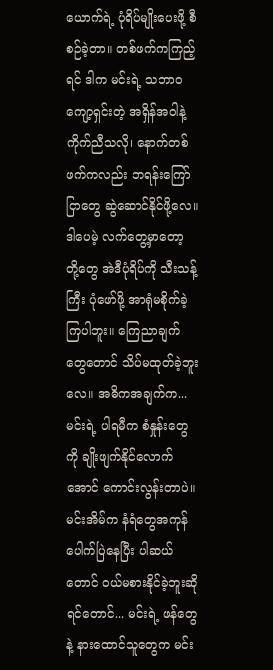ယောက်ရဲ့ ပုံရိပ်မျိုးပေးဖို့ စီစဉ်ခဲ့တာ။ တစ်ဖက်ကကြည့်ရင် ဒါက မင်းရဲ့ သဘာဝကျော့ရှင်းတဲ့ အရှိန်အဝါနဲ့ ကိုက်ညီသလို၊ နောက်တစ်ဖက်ကလည်း ဘရန်းကြော်ငြာတွေ ဆွဲဆောင်နိုင်ဖို့လေ။ ဒါပေမဲ့ လက်တွေ့မှာတော့ တို့တွေ အဲဒီပုံရိပ်ကို သီးသန့်ကြီး ပုံဖော်ဖို့ အာရုံမစိုက်ခဲ့ကြပါဘူး။ ကြေညာချက်တွေတောင် သိပ်မထုတ်ခဲ့ဘူးလေ။ အဓိကအချက်က... မင်းရဲ့ ပါရမီက စံနှုန်းတွေကို ချိုးဖျက်နိုင်လောက်အောင် ကောင်းလွန်းတာပဲ။ မင်းအိမ်က နံရံတွေအကုန် ပေါက်ပြဲနေပြီး ပါဆယ်တောင် ဝယ်မစားနိုင်ခဲ့ဘူးဆိုရင်တောင်... မင်းရဲ့ ဖန်တွေနဲ့ နားထောင်သူတွေက မင်း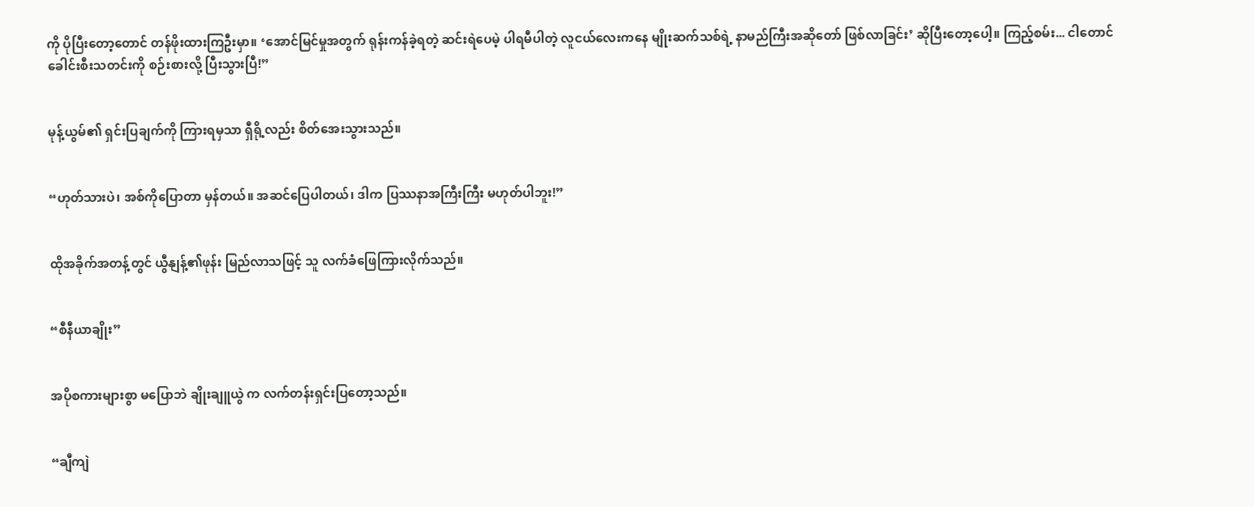ကို ပိုပြီးတော့တောင် တန်ဖိုးထားကြဦးမှာ။ ‘အောင်မြင်မှုအတွက် ရုန်းကန်ခဲ့ရတဲ့ ဆင်းရဲပေမဲ့ ပါရမီပါတဲ့ လူငယ်လေးကနေ မျိုးဆက်သစ်ရဲ့ နာမည်ကြီးအဆိုတော် ဖြစ်လာခြင်း’ ဆိုပြီးတော့ပေါ့။ ကြည့်စမ်း... ငါတောင် ခေါင်းစီးသတင်းကို စဉ်းစားလို့ ပြီးသွားပြီ!”


မုန့်ယွမ်၏ ရှင်းပြချက်ကို ကြားရမှသာ ရှီရို့လည်း စိတ်အေးသွားသည်။


“ဟုတ်သားပဲ၊ အစ်ကိုပြောတာ မှန်တယ်။ အဆင်ပြေပါတယ်၊ ဒါက ပြဿနာအကြီးကြီး မဟုတ်ပါဘူး!”


ထိုအခိုက်အတန့်တွင် ယွီနျန့်၏ဖုန်း မြည်လာသဖြင့် သူ လက်ခံဖြေကြားလိုက်သည်။


“စီနီယာချိုး”


အပိုစကားများစွာ မပြောဘဲ ချိုးချူယွဲ က လက်တန်းရှင်းပြတော့သည်။


“ချီကျဲ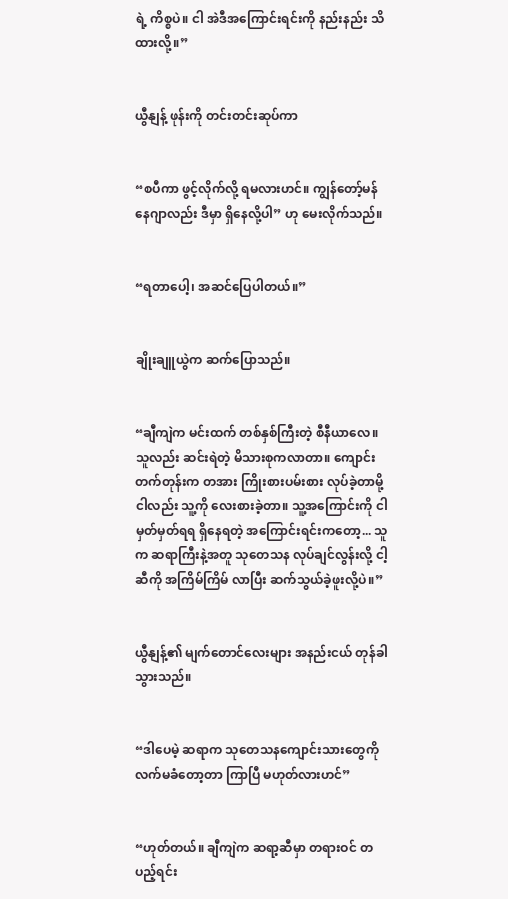ရဲ့ ကိစ္စပဲ။ ငါ အဲဒီအကြောင်းရင်းကို နည်းနည်း သိထားလို့။”


ယွီနျန့် ဖုန်းကို တင်းတင်းဆုပ်ကာ


“စပီကာ ဖွင့်လိုက်လို့ ရမလားဟင်။ ကျွန်တော့်မန်နေဂျာလည်း ဒီမှာ ရှိနေလို့ပါ” ဟု မေးလိုက်သည်။


“ရတာပေါ့၊ အဆင်ပြေပါတယ်။”


ချိုးချူယွဲက ဆက်ပြောသည်။


“ချီကျဲက မင်းထက် တစ်နှစ်ကြီးတဲ့ စီနီယာလေ။ သူလည်း ဆင်းရဲတဲ့ မိသားစုကလာတာ။ ကျောင်းတက်တုန်းက တအား ကြိုးစားပမ်းစား လုပ်ခဲ့တာမို့ ငါလည်း သူ့ကို လေးစားခဲ့တာ။ သူ့အကြောင်းကို ငါ မှတ်မှတ်ရရ ရှိနေရတဲ့ အကြောင်းရင်းကတော့... သူက ဆရာကြီးနဲ့အတူ သုတေသန လုပ်ချင်လွန်းလို့ ငါ့ဆီကို အကြိမ်ကြိမ် လာပြီး ဆက်သွယ်ခဲ့ဖူးလို့ပဲ။”


ယွီနျန့်၏ မျက်တောင်လေးများ အနည်းငယ် တုန်ခါသွားသည်။


“ဒါပေမဲ့ ဆရာက သုတေသနကျောင်းသားတွေကို လက်မခံတော့တာ ကြာပြီ မဟုတ်လားဟင်”


“ဟုတ်တယ်။ ချီကျဲက ဆရာ့ဆီမှာ တရားဝင် တပည့်ရင်း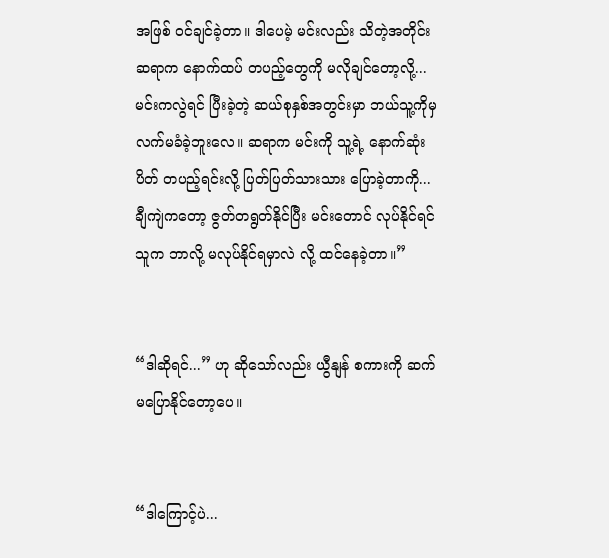အဖြစ် ဝင်ချင်ခဲ့တာ။ ဒါပေမဲ့ မင်းလည်း သိတဲ့အတိုင်း ဆရာက နောက်ထပ် တပည့်တွေကို မလိုချင်တော့လို့... မင်းကလွဲရင် ပြီးခဲ့တဲ့ ဆယ်စုနှစ်အတွင်းမှာ ဘယ်သူ့ကိုမှ လက်မခံခဲ့ဘူးလေ။ ဆရာက မင်းကို သူ့ရဲ့ နောက်ဆုံးပိတ် တပည့်ရင်းလို့ ပြတ်ပြတ်သားသား ပြောခဲ့တာကို... ချီကျဲကတော့ ဇွတ်တရွတ်နိုင်ပြီး မင်းတောင် လုပ်နိုင်ရင် သူက ဘာလို့ မလုပ်နိုင်ရမှာလဲ လို့ ထင်နေခဲ့တာ။”


“ဒါဆိုရင်...” ဟု ဆိုသော်လည်း ယွီနျန် စကားကို ဆက်မပြောနိုင်တော့ပေ။


“ဒါကြောင့်ပဲ...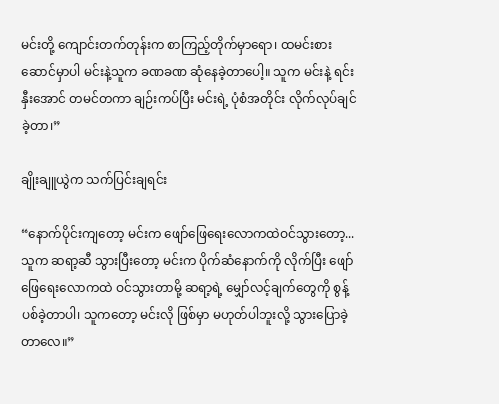မင်းတို့ ကျောင်းတက်တုန်းက စာကြည့်တိုက်မှာရော၊ ထမင်းစားဆောင်မှာပါ မင်းနဲ့သူက ခဏခဏ ဆုံနေခဲ့တာပေါ့။ သူက မင်းနဲ့ ရင်းနှီးအောင် တမင်တကာ ချဉ်းကပ်ပြီး မင်းရဲ့ ပုံစံအတိုင်း လိုက်လုပ်ချင်ခဲ့တာ၊”

ချိုးချူယွဲက သက်ပြင်းချရင်း

“နောက်ပိုင်းကျတော့ မင်းက ဖျော်ဖြေရေးလောကထဲဝင်သွားတော့... သူက ဆရာ့ဆီ သွားပြီးတော့ မင်းက ပိုက်ဆံနောက်ကို လိုက်ပြီး ဖျော်ဖြေရေးလောကထဲ ဝင်သွားတာမို့ ဆရာ့ရဲ့ မျှော်လင့်ချက်တွေကို စွန့်ပစ်ခဲ့တာပါ၊ သူကတော့ မင်းလို ဖြစ်မှာ မဟုတ်ပါဘူးလို့ သွားပြောခဲ့တာလေ။”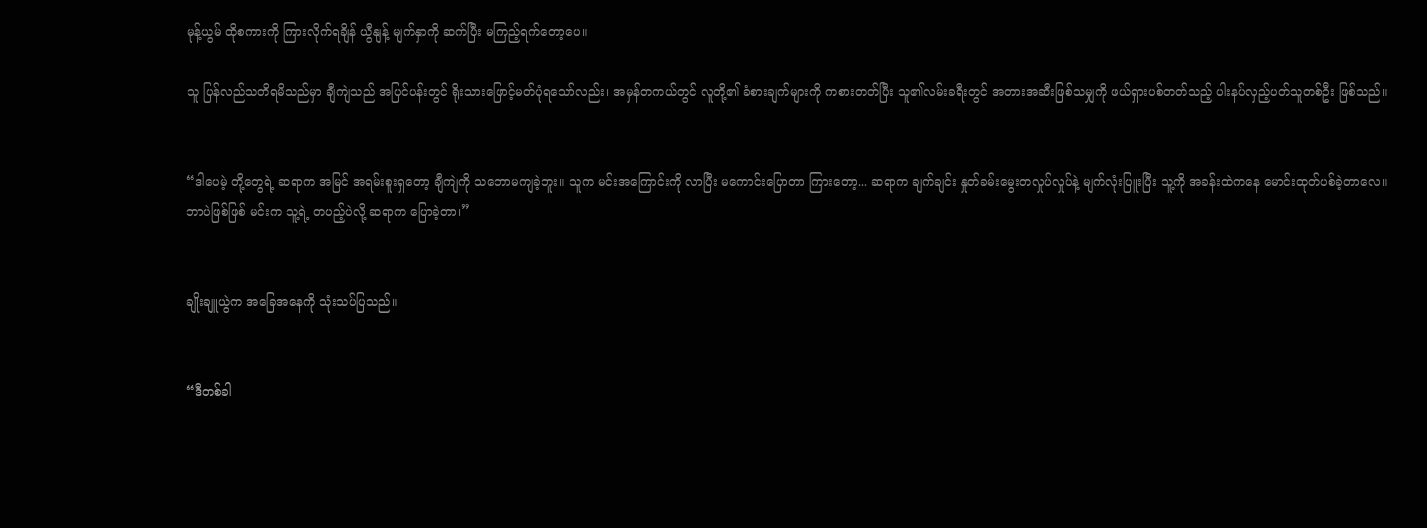မုန့်ယွမ် ထိုစကားကို ကြားလိုက်ရချိန် ယွီနျန့် မျက်နှာကို ဆက်ပြီး မကြည့်ရက်တော့ပေ။

သူ ပြန်လည်သတိရမိသည်မှာ ချီကျဲသည် အပြင်ပန်းတွင် ရိုးသားဖြောင့်မတ်ပုံရသော်လည်း၊ အမှန်တကယ်တွင် လူတို့၏ ခံစားချက်များကို ကစားတတ်ပြီး သူ၏လမ်းခရီးတွင် အတားအဆီးဖြစ်သမျှကို ဖယ်ရှားပစ်တတ်သည့် ပါးနပ်လှည့်ပတ်သူတစ်ဦး ဖြစ်သည်။


“ဒါပေမဲ့ တို့တွေရဲ့ ဆရာက အမြင် အရမ်းစူးရှတော့ ချီကျဲကို သဘောမကျခဲ့ဘူး။ သူက မင်းအကြောင်းကို လာပြီး မကောင်းပြောတာ ကြားတော့... ဆရာက ချက်ချင်း နှုတ်ခမ်းမွေးတလှုပ်လှုပ်နဲ့ မျက်လုံးပြူးပြီး သူ့ကို အခန်းထဲကနေ မောင်းထုတ်ပစ်ခဲ့တာလေ။ ဘာပဲဖြစ်ဖြစ် မင်းက သူ့ရဲ့ တပည့်ပဲလို့ ဆရာက ပြောခဲ့တာ၊”


ချိုးချူယွဲက အခြေအနေကို သုံးသပ်ပြသည်။


“ဒီတစ်ခါ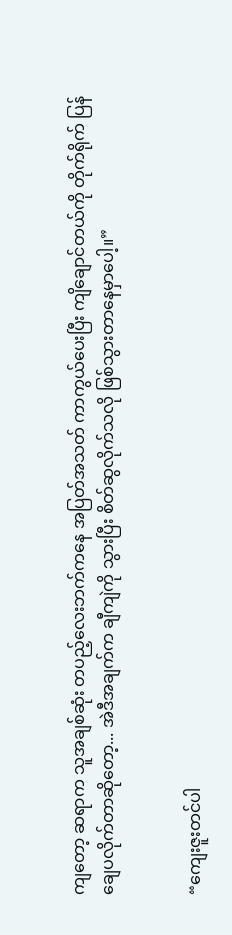ကျတော့ ဆရာက သူအချစ်ဆုံး တပည့်လေးဘက်ကနေ အပြတ်အသတ် ကာကွယ်ပေးပြီး ကျိချောင်တယ်ကို တိုက်ရိုက် ပြန်ချေပလိုက်တာဆိုတော့... အဲဒီအချက်က ချီကျဲကို သွားပြီး စိတ်ဆွလိုက်သလို ဖြစ်သွားတာနေမှာပေါ့။”


“ကျေးဇူးတင်ပါ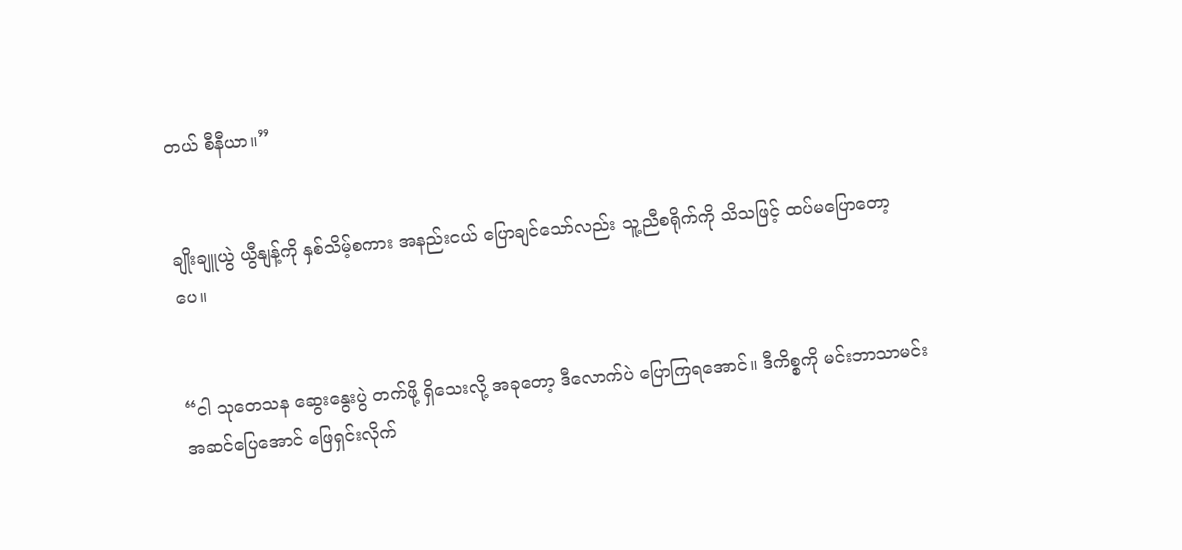တယ် စီနီယာ။”


ချိုးချူယွဲ ယွီနျန့်ကို နှစ်သိမ့်စကား အနည်းငယ် ပြောချင်သော်လည်း သူ့ညီစရိုက်ကို သိသဖြင့် ထပ်မပြောတော့ပေ။


“ငါ သုတေသန ဆွေးနွေးပွဲ တက်ဖို့ ရှိသေးလို့ အခုတော့ ဒီလောက်ပဲ ပြောကြရအောင်။ ဒီကိစ္စကို မင်းဘာသာမင်း အဆင်ပြေအောင် ဖြေရှင်းလိုက်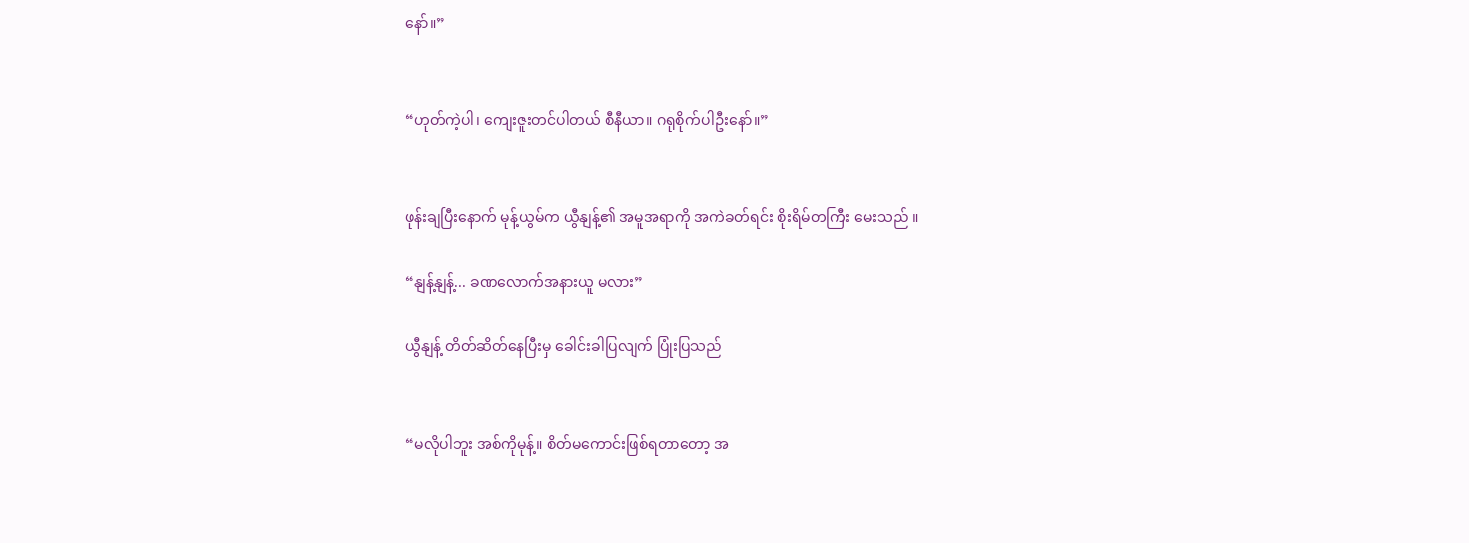နော်။”


“ဟုတ်ကဲ့ပါ၊ ကျေးဇူးတင်ပါတယ် စီနီယာ။ ဂရုစိုက်ပါဦးနော်။”


ဖုန်းချပြီးနောက် မုန့်ယွမ်က ယွီနျန့်၏ အမူအရာကို အကဲခတ်ရင်း စိုးရိမ်တကြီး မေးသည် ။

“နျန့်နျန့်... ခဏလောက်အနားယူ မလား”

ယွီနျန့် တိတ်ဆိတ်နေပြီးမှ ခေါင်းခါပြလျက် ပြုံးပြသည်


“မလိုပါဘူး အစ်ကိုမုန့်။ စိတ်မကောင်းဖြစ်ရတာတော့ အ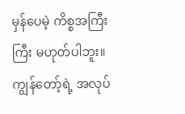မှန်ပေမဲ့ ကိစ္စအကြီးကြီး မဟုတ်ပါဘူး။ ကျွန်တော့်ရဲ့ အလုပ်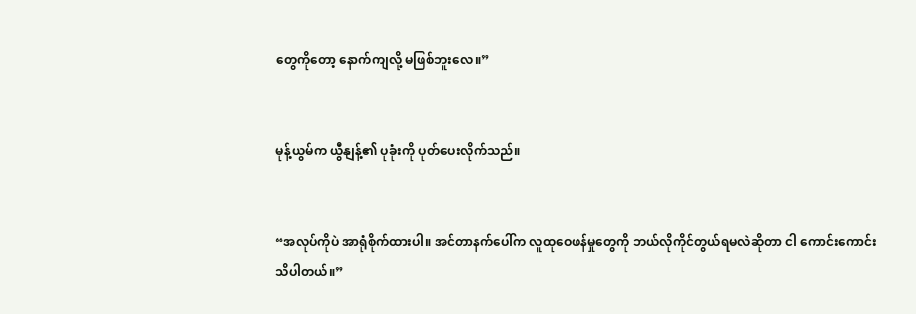တွေကိုတော့ နောက်ကျလို့ မဖြစ်ဘူးလေ။”


မုန့်ယွမ်က ယွီနျန့်၏ ပုခုံးကို ပုတ်ပေးလိုက်သည်။


“အလုပ်ကိုပဲ အာရုံစိုက်ထားပါ။ အင်တာနက်ပေါ်က လူထုဝေဖန်မှုတွေကို ဘယ်လိုကိုင်တွယ်ရမလဲဆိုတာ ငါ ကောင်းကောင်း သိပါတယ်။”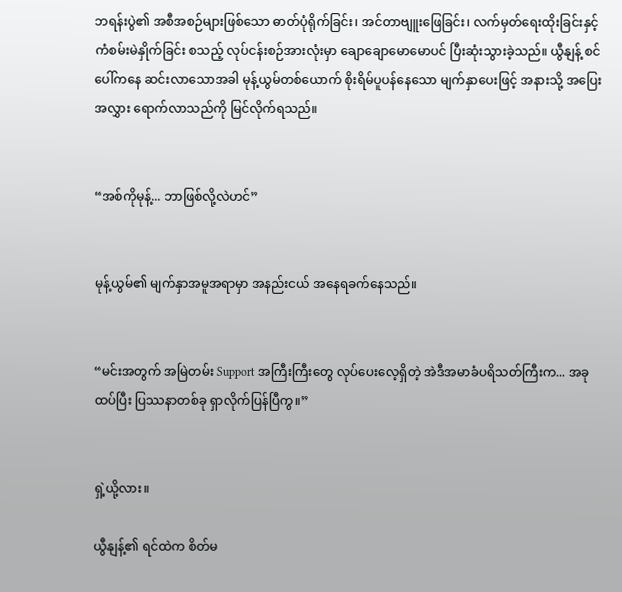ဘရန်းပွဲ၏ အစီအစဉ်များဖြစ်သော ဓာတ်ပုံရိုက်ခြင်း၊ အင်တာဗျူးဖြေခြင်း၊ လက်မှတ်ရေးထိုးခြင်းနှင့် ကံစမ်းမဲနှိုက်ခြင်း စသည့် လုပ်ငန်းစဉ်အားလုံးမှာ ချောချောမောမောပင် ပြီးဆုံးသွားခဲ့သည်။ ယွီနျန့် စင်ပေါ်ကနေ ဆင်းလာသောအခါ မုန့်ယွမ်တစ်ယောက် စိုးရိမ်ပူပန်နေသော မျက်နှာပေးဖြင့် အနားသို့ အပြေးအလွှား ရောက်လာသည်ကို မြင်လိုက်ရသည်။


“အစ်ကိုမုန့်... ဘာဖြစ်လို့လဲဟင်”


မုန့်ယွမ်၏ မျက်နှာအမူအရာမှာ အနည်းငယ် အနေရခက်နေသည်။


“မင်းအတွက် အမြဲတမ်း Support အကြီးကြီးတွေ လုပ်ပေးလေ့ရှိတဲ့ အဲဒီအမာခံပရိသတ်ကြီးက... အခု ထပ်ပြီး ပြဿနာတစ်ခု ရှာလိုက်ပြန်ပြီကွ။”


ရှဲ့ယို့လား။

ယွီနျန့်၏ ရင်ထဲက စိတ်မ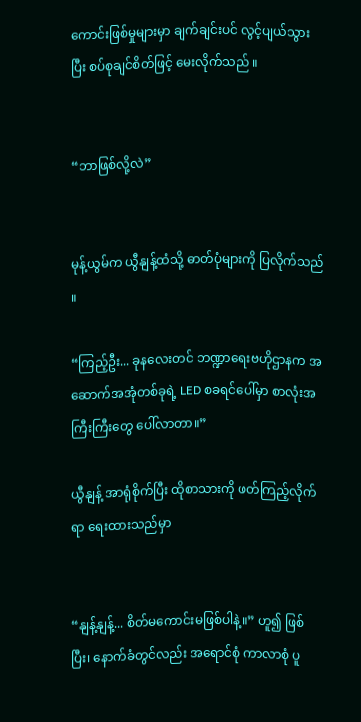ကောင်းဖြစ်မှုများမှာ ချက်ချင်းပင် လွင့်ပျယ်သွားပြီး စပ်စုချင်စိတ်ဖြင့် မေးလိုက်သည် ။


“ဘာဖြစ်လို့လဲ”


မုန့်ယွမ်က ယွီနျန့်ထံသို့ ဓာတ်ပုံများကို ပြလိုက်သည် ။

“ကြည့်ဦး... ခုနလေးတင် ဘဏ္ဍာရေးဗဟိုဌာနက အဆောက်အအုံတစ်ခုရဲ့ LED စခရင်ပေါ်မှာ စာလုံးအကြီးကြီးတွေ ပေါ်လာတာ။”

ယွီနျန့် အာရုံစိုက်ပြီး ထိုစာသားကို ဖတ်ကြည့်လိုက်ရာ ရေးထားသည်မှာ


“နျန့်နျန့်... စိတ်မကောင်းမဖြစ်ပါနဲ့။” ဟူ၍ ဖြစ်ပြီး၊ နောက်ခံတွင်လည်း အရောင်စုံ ကာလာစုံ ပူ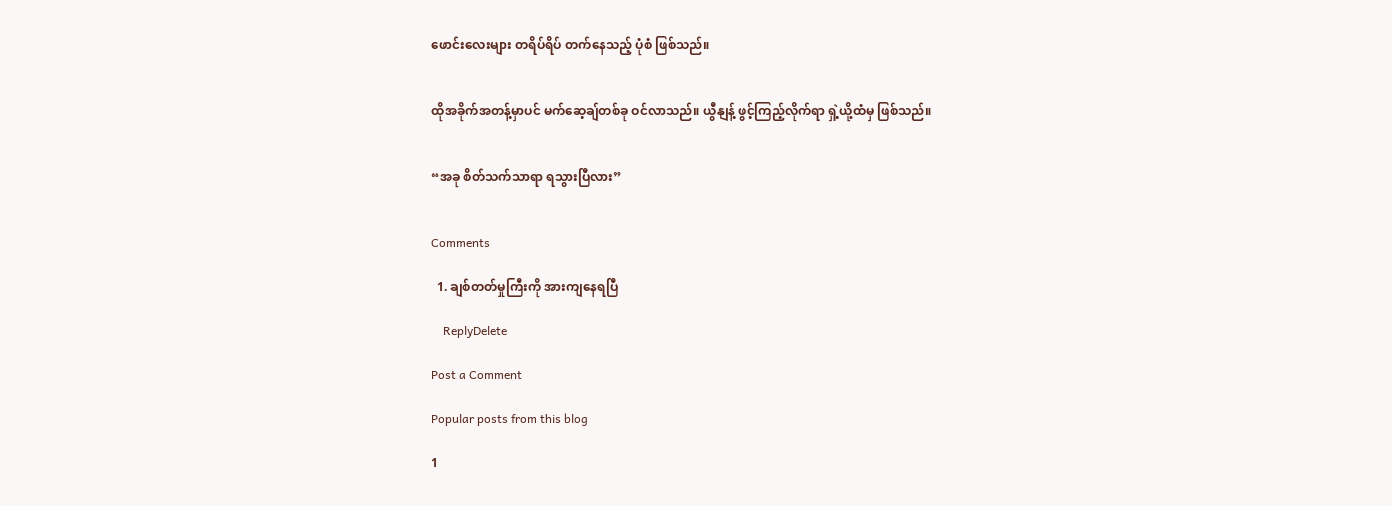ဖောင်းလေးများ တရိပ်ရိပ် တက်နေသည့် ပုံစံ ဖြစ်သည်။


ထိုအခိုက်အတန့်မှာပင် မက်ဆေ့ချ်တစ်ခု ဝင်လာသည်။ ယွီနျန့် ဖွင့်ကြည့်လိုက်ရာ ရှဲ့ယို့ထံမှ ဖြစ်သည်။


“အခု စိတ်သက်သာရာ ရသွားပြီလား”


Comments

  1. ချစ်တတ်မှုကြီးကို အားကျနေရပြီ

    ReplyDelete

Post a Comment

Popular posts from this blog

1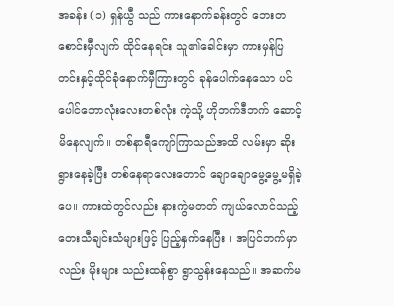အခန်း (၁) ရှန်ယွီ သည် ကားနောက်ခန်းတွင် ဘေးတစောင်းမှီလျက် ထိုင်နေရင်း သူ၏ခေါင်းမှာ ကားမှန်ပြတင်းနှင့်ထိုင်ခုံနောက်မှီကြားတွင် ခုန်ပေါက်နေသော ပင်ပေါင်ဘောလုံးလေးတစ်လုံး ကဲ့သို့ ဟိုဘက်ဒီဘက် ဆောင့်မိနေလျက်။ တစ်နာရီကျော်ကြာသည်အထိ လမ်းမှာ ဆိုးရွားနေခဲ့ပြီး တစ်နေရာလေးတောင် ချောချောမွေ့မွေ့မရှိခဲ့ပေ။ ကားထဲတွင်လည်း နားကွဲမတတ် ကျယ်လောင်သည့် တေးသီချင်းသံများဖြင့် ပြည့်နှက်နေပြီး ၊ အပြင်ဘက်မှာလည်း မိုးများ သည်းထန်စွာ ရွာသွန်းနေသည်။ အဆက်မ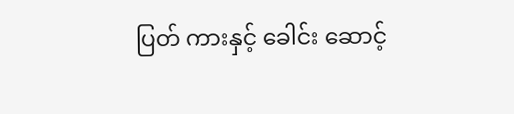ပြတ် ကားနှင့် ခေါင်း ဆောင့်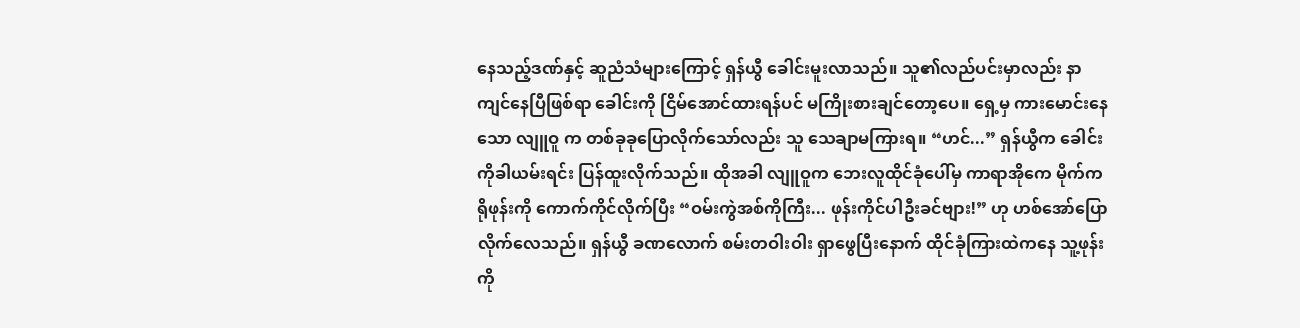နေသည့်ဒဏ်နှင့် ဆူညံသံများကြောင့် ရှန်ယွီ ခေါင်းမူးလာသည်။ သူ၏လည်ပင်းမှာလည်း နာကျင်နေပြီဖြစ်ရာ ခေါင်းကို ငြိမ်အောင်ထားရန်ပင် မကြိုးစားချင်တော့ပေ။ ရှေ့မှ ကားမောင်းနေသော လျူဝူ က တစ်ခုခုပြောလိုက်သော်လည်း သူ သေချာမကြားရ။ “ဟင်...” ရှန်ယွီက ခေါင်းကိုခါယမ်းရင်း ပြန်ထူးလိုက်သည်။ ထိုအခါ လျူဝူက ဘေးလူထိုင်ခုံပေါ်မှ ကာရာအိုကေ မိုက်ကရိုဖုန်းကို ကောက်ကိုင်လိုက်ပြီး “ဝမ်းကွဲအစ်ကိုကြီး... ဖုန်းကိုင်ပါဦးခင်ဗျား!” ဟု ဟစ်အော်ပြောလိုက်လေသည်။ ရှန်ယွီ ခဏလောက် စမ်းတဝါးဝါး ရှာဖွေပြီးနောက် ထိုင်ခုံကြားထဲကနေ သူ့ဖုန်းကို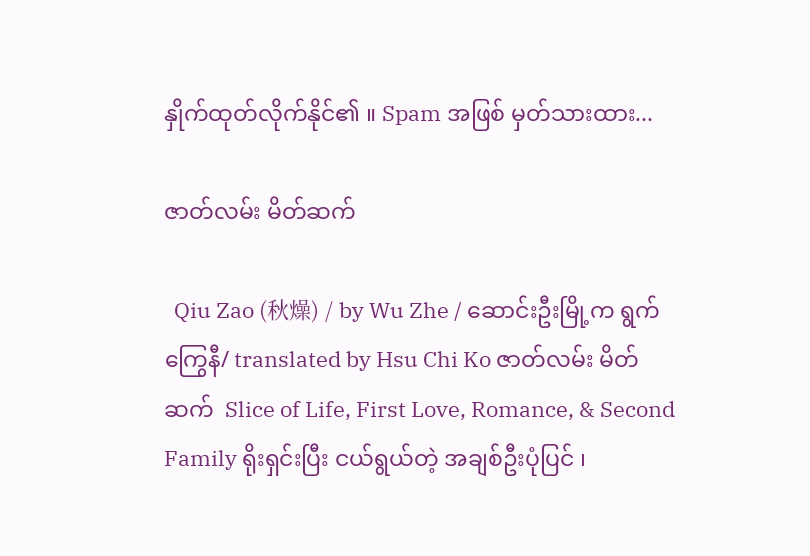နှိုက်ထုတ်လိုက်နိုင်၏ ။ Spam အဖြစ် မှတ်သားထား...

ဇာတ်လမ်း မိတ်ဆက်

  Qiu Zao (秋燥) / by Wu Zhe / ဆောင်းဦးမြို့က ရွက်ကြွေနီ/ translated by Hsu Chi Ko ဇာတ်လမ်း မိတ်ဆက်  Slice of Life, First Love, Romance, & Second Family ရိုးရှင်းပြီး ငယ်ရွယ်တဲ့ အချစ်ဦးပုံပြင် ၊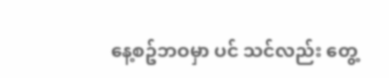နေ့စဥ်ဘဝမှာ ပင် သင်လည်း တွေ့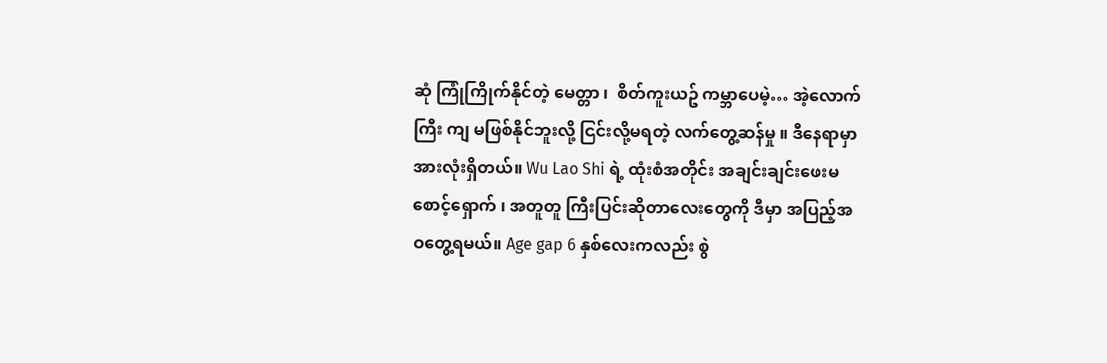ဆုံ ကြုံကြိုက်နိုင်တဲ့ မေတ္တာ ၊  စိတ်ကူးယဥ် ကမ္ဘာပေမဲ့… အဲ့လောက်ကြီး ကျ မဖြစ်နိုင်ဘူးလို့ ငြင်းလို့မရတဲ့ လက်တွေ့ဆန်မှု ။ ဒီနေရာမှာ အားလုံးရှိတယ်။ Wu Lao Shi ရဲ့ ထုံးစံအတိုင်း အချင်းချင်းဖေးမ စောင့်‌ရှောက် ၊ အတူတူ ကြီးပြင်းဆိုတာလေးတွေကို ဒီမှာ အပြည့်အဝတွေ့ရမယ်။ Age gap 6 နှစ်လေးကလည်း စွဲ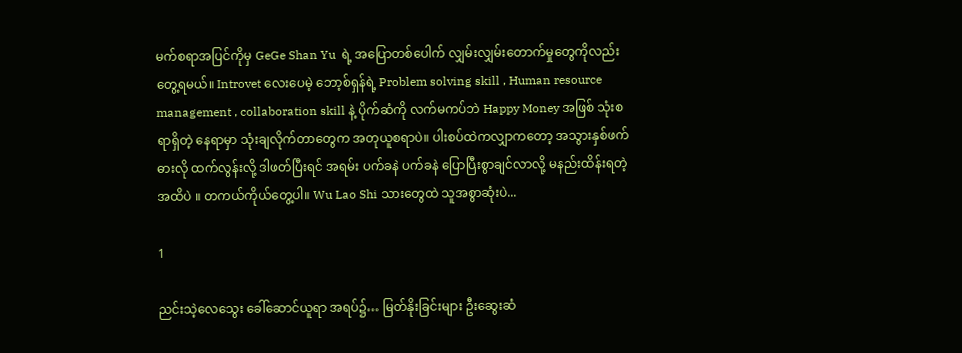မက်စရာအပြင်ကိုမှ GeGe Shan Yu  ရဲ့ အပြောတစ်ပေါက် လျှမ်းလျှမ်းတောက်မှုတွေကိုလည်း တွေ့ရမယ်။ Introvet လေးပေမဲ့ ဘော့စ်ရှန်ရဲ့ Problem solving skill , Human resource management , collaboration skill နဲ့ ပိုက်ဆံကို လက်မကပ်ဘဲ Happy Money အဖြစ် သုံးစရာရှိတဲ့ နေရာမှာ သုံးချလိုက်တာတွေက အတုယူစရာပဲ။ ပါးစပ်ထဲကလျှာကတော့ အသွားနှစ်ဖက်ဓားလို ထက်လွန်းလို့ ဒါဖတ်ပြီးရင် အရမ်း ပက်ခနဲ ပက်ခနဲ ပြောပြီးစွာချင်လာလို့ မနည်းထိန်းရတဲ့အထိပဲ ။ တကယ်ကိုယ်တွေ့ပါ။ Wu Lao Shi သားတွေထဲ သူအစွာဆုံးပဲ...

1

ညင်းသဲ့လေသွေး ခေါ်ဆောင်ယူရာ အရပ်၌… မြတ်နိုးခြင်းများ ဦးဆွေးဆံ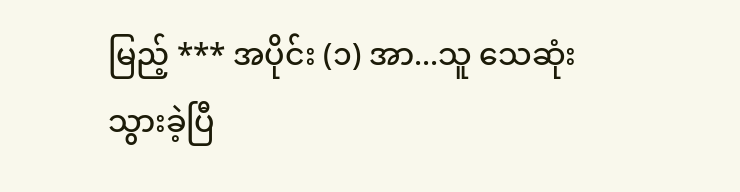မြည့် *** အပိုင်း (၁) အာ...သူ သေဆုံးသွားခဲ့ပြီ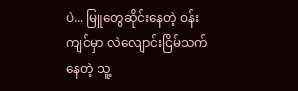ပဲ... မြူတွေဆိုင်းနေတဲ့ ဝန်းကျင်မှာ လဲလျောင်းငြိမ်သက်နေတဲ့ သူ့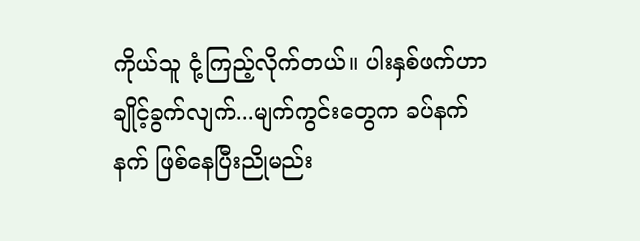ကိုယ်သူ ငုံ့ကြည့်လိုက်တယ်။ ပါးနှစ်ဖက်ဟာ ချိုင့်ခွက်လျက်...မျက်ကွင်းတွေက ခပ်နက်နက် ဖြစ်နေပြီးညိုမည်း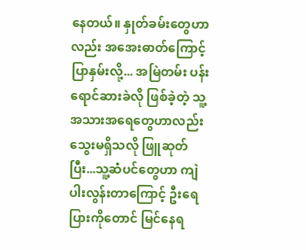နေတယ်။ နှုတ်ခမ်းတွေဟာလည်း အအေးဓာတ်ကြောင့်ပြာနှမ်းလို့... အမြဲတမ်း ပန်းရောင်ဆားခဲလို ဖြစ်ခဲ့တဲ့ သူ့အသားအရေတွေဟာလည်း သွေးမရှိသလို ဖြူဆုတ်ပြီး...သူ့ဆံပင်တွေဟာ ကျဲပါးလွန်းတာ‌ကြောင့် ဦးရေပြားကိုတောင် မြင်နေရ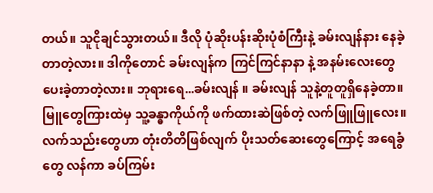တယ်။ သူငိုချင်သွားတယ်။ ဒီလို ပုံဆိုးပန်းဆိုးပုံစံကြီးနဲ့ ခမ်းလျန်နား နေခဲ့တာတဲ့လား။ ဒါကိုတောင် ခမ်းလျန်က ကြင်ကြင်နာနာ နဲ့ အနမ်းလေးတွေပေးခဲ့တာတဲ့လား။ ဘုရားရေ...ခမ်းလျန် ။ ခမ်းလျန် သူနဲ့တူတူရှိနေခဲ့တာ။ မြူတွေကြားထဲမှ သူ့ခန္ဓာကိုယ်ကို ဖက်ထားဆဲဖြစ်တဲ့ လက်ဖြူဖြူလေး။ လက်သည်းတွေဟာ တုံးတိတိဖြစ်လျက် ပိုးသတ်ဆေးတွေကြောင့် အရေခွံတွေ လန်ကာ ခပ်ကြမ်း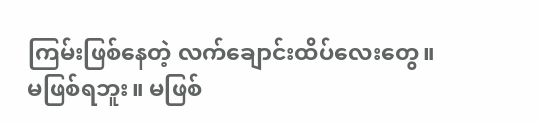ကြမ်းဖြစ်နေတဲ့ လက်ချောင်းထိပ်လေးတွေ။ မဖြစ်ရဘူး။ မဖြစ်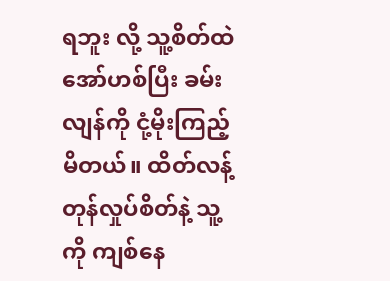ရဘူး လို့ သူ့စိတ်ထဲ အော်ဟစ်ပြီး ခမ်းလျန်ကို ငုံ့မိုးကြည့်မိတယ်။ ထိတ်လန့်တုန်လှုပ်စိတ်နဲ့ သူ့ကို ကျစ်နေ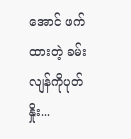အောင် ဖက်ထားတဲ့ ခမ်းလျန်ကိုပုတ်နှိုး...